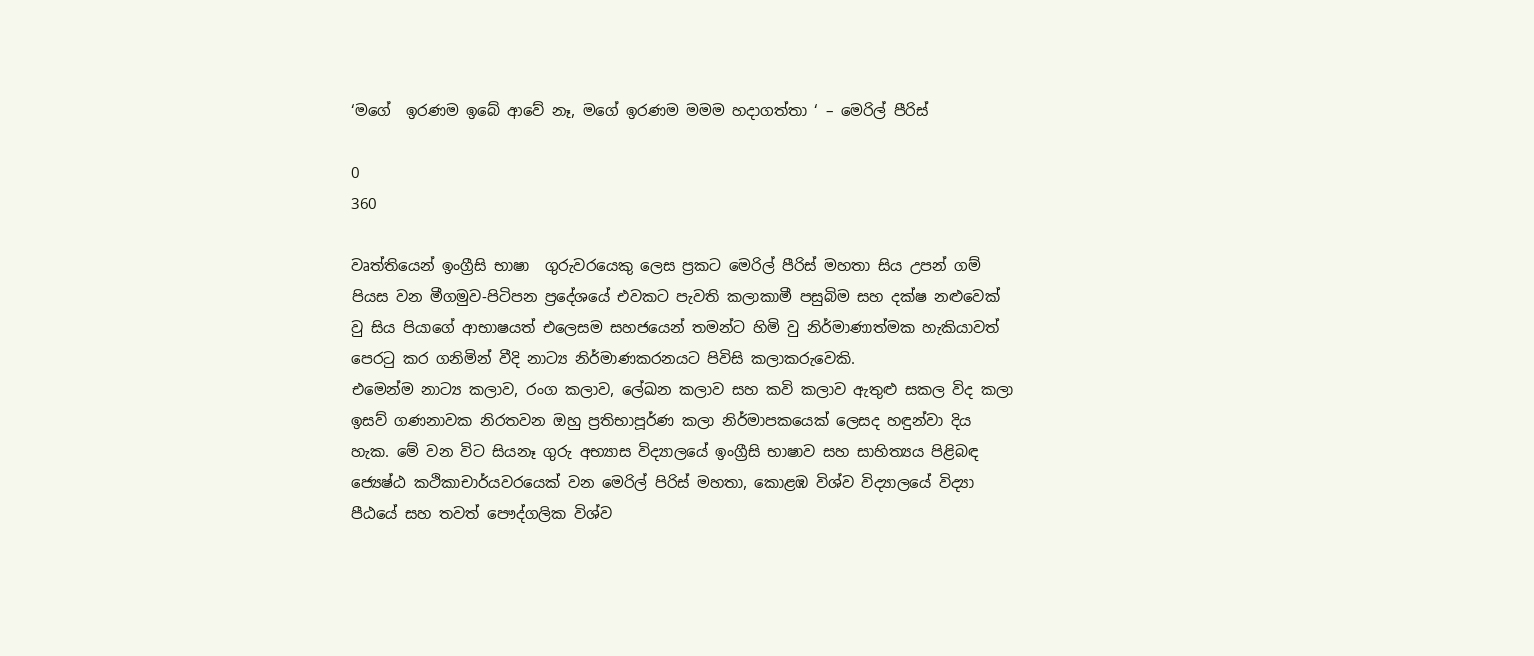‘මගේ  ඉරණම ඉබේ ආවේ නෑ, මගේ ඉරණම මමම හදාගත්තා ‘ – මෙරිල් පීරිස්

0
360

වෘත්තියෙන් ඉංග්‍රීසි භාෂා  ගුරුවරයෙකු ලෙස ප්‍රකට මෙරිල් පීරිස් මහතා සිය උපන් ගම් පියස වන මීගමුව-පිටිපන ප්‍රදේශයේ එවකට පැවති කලාකාමී පසුබිම සහ දක්ෂ නළුවෙක් වු සිය පියාගේ ආභාෂයත් එලෙසම සහජයෙන් තමන්ට හිමි වු නිර්මාණාත්මක හැකියාවත් පෙරටු කර ගනිමින් වීදි නාට්‍ය නිර්මාණකරනයට පිවිසි කලාකරුවෙකි.
එමෙන්ම නාට්‍ය කලාව, රංග කලාව, ලේඛන කලාව සහ කවි කලාව ඇතුළු සකල විද කලා ඉසව් ගණනාවක නිරතවන ඔහු ප්‍රතිභාපූර්ණ කලා නිර්මාපකයෙක් ලෙසද හඳුන්වා දිය හැක. මේ වන විට සියනෑ ගුරු අභ්‍යාස විද්‍යාලයේ ඉංග්‍රීසි භාෂාව සහ සාහිත්‍යය පිළිබඳ ජ්‍යෙෂ්ඨ කථිකාචාර්යවරයෙක් වන මෙරිල් පිරිස් මහතා, කොළඹ විශ්ව විද්‍යාලයේ විද්‍යා පීඨයේ සහ තවත් පෞද්ගලික විශ්ව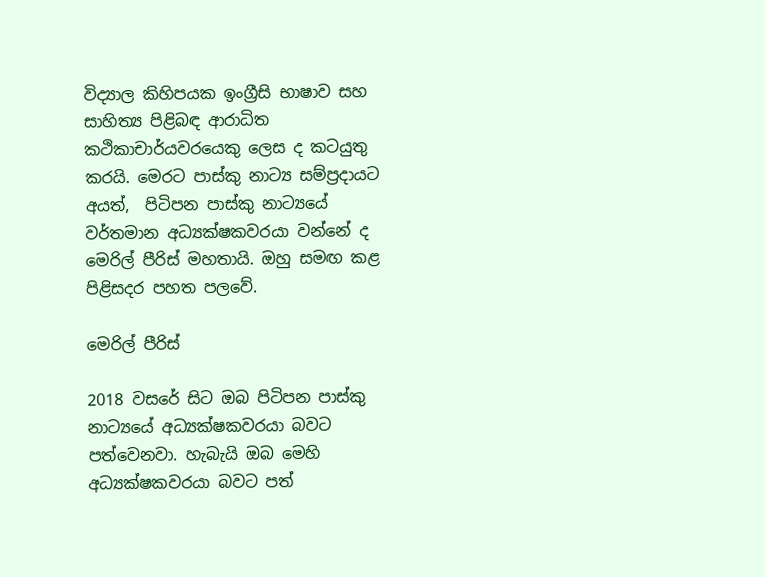විද්‍යාල කිහිපයක ඉංග්‍රීසි භාෂාව සහ සාහිත්‍ය පිළිබඳ ආරාධිත කථිකාචාර්යවරයෙකු ලෙස ද කටයුතු කරයි. මෙරට පාස්කු නාට්‍ය සම්ප්‍රදායට අයත්,  පිටිපන පාස්කු නාට්‍යයේ වර්තමාන අධ්‍යක්ෂකවරයා වන්නේ ද මෙරිල් පීරිස් මහතායි. ඔහු සමඟ කළ පිළිසදර පහත පලවේ.

මෙරිල් පීරිස්

2018 වසරේ සිට ඔබ පිටිපන පාස්කු නාට්‍යයේ අධ්‍යක්ෂකවරයා බවට පත්වෙනවා. හැබැයි ඔබ මෙහි අධ්‍යක්ෂකවරයා බවට පත්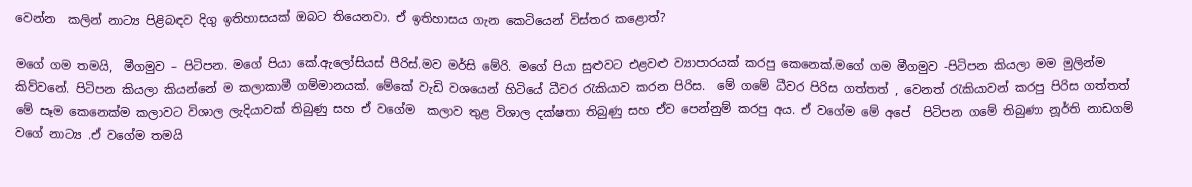වෙන්න  කලින් නාට්‍ය පිළිබඳව දිගු ඉතිහාසයක් ඔබට තියෙනවා. ඒ ඉතිහාසය ගැන කෙටියෙන් විස්තර කළොත්?

මගේ ගම තමයි,  මීගමුව – පිටිපන. මගේ පියා කේ.ඇලෝසියස් පීරිස්.මව මර්සි මේරි. මගේ පියා සුළුවට එළවළු ව්‍යාපාරයක් කරපු කෙනෙක්.මගේ ගම මීගමුව -පිටිපන කියලා මම මුලින්ම කිව්වනේ. පිටිපන කියලා කියන්නේ ම කලාකාමී ගම්මානයක්. මේකේ වැඩි වශයෙන් හිටියේ ධීවර රැකියාව කරන පිරිස.  මේ ගමේ ධීවර පිරිස ගත්තත් , වෙනත් රැකියාවන් කරපු පිරිස ගත්තත්  මේ සෑම කෙනෙක්ම කලාවට විශාල ලැදියාවක් තිබුණු සහ ඒ වගේම  කලාව තුළ විශාල දක්ෂතා තිබුණු සහ ඒව පෙන්නුම් කරපු අය. ඒ වගේම මේ අපේ  පිටිපන ගමේ තිබුණා නූර්ති නාඩගම් වගේ නාට්‍ය .ඒ වගේම තමයි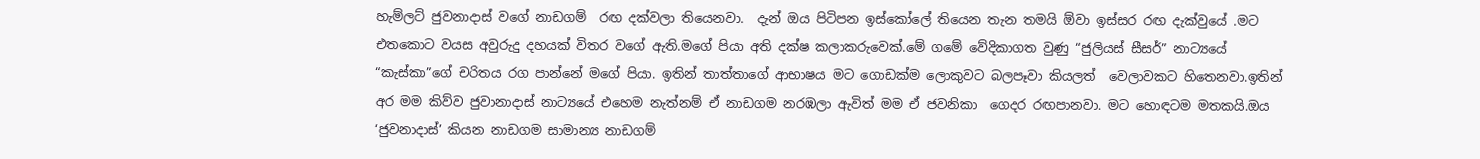හැම්ලට් ජුවනාදාස් වගේ නාඩගම්  රඟ දක්වලා තියෙනවා.  දැන් ඔය පිටිපන ඉස්කෝලේ තියෙන තැන තමයි ඕවා ඉස්සර රඟ දැක්වුයේ .මට  එතකොට වයස අවුරුදු දහයක් විතර වගේ ඇති.මගේ පියා අති දක්ෂ කලාකරුවෙක්.මේ ගමේ වේදිකාගත වුණු “ජුලියස් සීසර්” නාට්‍යයේ “කැස්කා”ගේ චරිතය රග පාන්නේ මගේ පියා. ඉතින් තාත්තාගේ ආභාෂය මට ගොඩක්ම ලොකුවට බලපෑවා කියලත්  වෙලාවකට හිතෙනවා.ඉතින් අර මම කිව්ව ජුවානාදාස් නාට්‍යයේ එහෙම නැත්නම් ඒ නාඩගම නරඹලා ඇවිත් මම ඒ ජවනිකා  ගෙදර රඟපානවා. මට හොඳටම මතකයි.ඔය ‘ජුවනාදාස්’ කියන නාඩගම සාමාන්‍ය නාඩගම්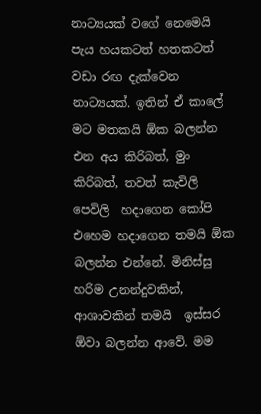නාට්‍යයක් වගේ නෙමෙයි පැය හයකටත් හතකටත් වඩා රඟ දැක්වෙන නාට්‍යයක්. ඉතින් ඒ කාලේ මට මතකයි ඕක බලන්න එන අය කිරිබත්, මුං කිරිබත්, තවත් කැවිලි පෙවිලි  හදාගෙන කෝපි එහෙම හදාගෙන තමයි ඕක බලන්න එන්නේ. මිනිස්සු හරිම උනන්දුවකින්, ආශාවකින් තමයි  ඉස්සර ඕවා බලන්න ආවේ. මම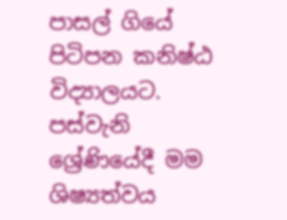පාසල් ගියේ පිටිපන කනිෂ්ඨ විද්‍යාලයට. පස්වැනි ශ්‍රේණියේදී මම ශිෂ්‍යත්වය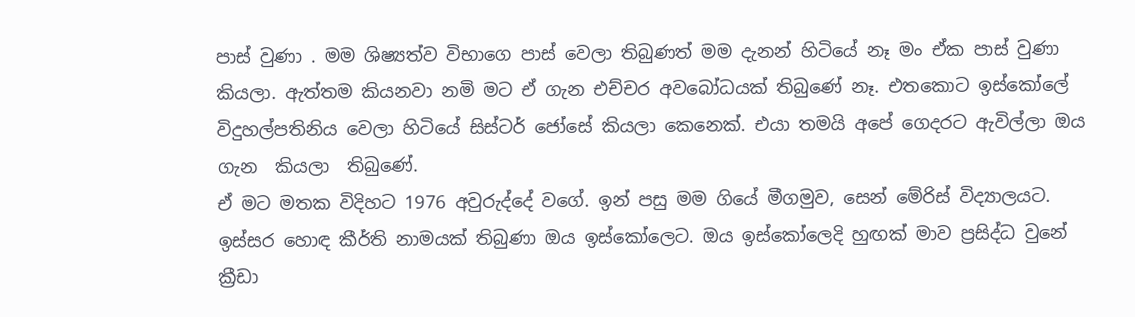පාස් වුණා . මම ශිෂ්‍යත්ව විභාගෙ පාස් වෙලා තිබුණත් මම දැනන් හිටියේ නෑ මං ඒක පාස් වුණා කියලා. ඇත්තම කියනවා නමි මට ඒ ගැන එච්චර අවබෝධයක් තිබුණේ නෑ. එතකොට ඉස්කෝලේ විදුහල්පතිනිය වෙලා හිටියේ සිස්ටර් ජෝසේ කියලා කෙනෙක්. එයා තමයි අපේ ගෙදරට ඇවිල්ලා ඔය ගැන  කියලා  තිබුණේ.
ඒ මට මතක විදිහට 1976 අවුරුද්දේ වගේ. ඉන් පසු මම ගියේ මීගමුව, සෙන් මේරිස් විද්‍යාලයට.
ඉස්සර හොඳ කීර්ති නාමයක් තිබුණා ඔය ඉස්කෝලෙට. ඔය ඉස්කෝලෙදි හුඟක් මාව ප්‍රසිද්ධ වුනේ ක්‍රීඩා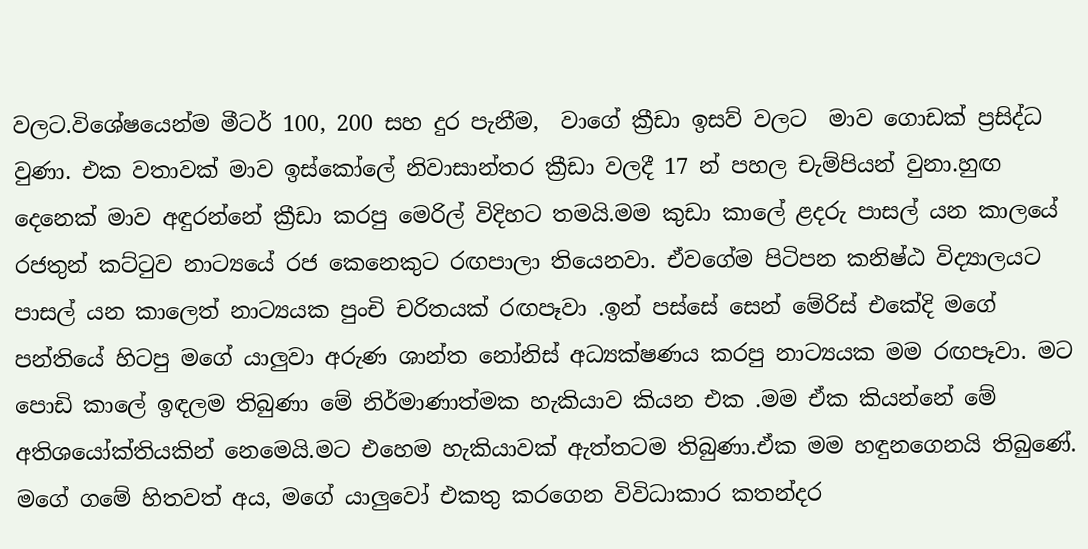වලට.විශේෂයෙන්ම මීටර් 100, 200 සහ දුර පැනීම,  වාගේ ක්‍රීඩා ඉසව් වලට  මාව ගොඩක් ප්‍රසිද්ධ වුණා. එක වතාවක් මාව ඉස්කෝලේ නිවාසාන්තර ක්‍රීඩා වලදී 17 න් පහල චැම්පියන් වුනා.හුඟ දෙනෙක් මාව අඳුරන්නේ ක්‍රීඩා කරපු මෙරිල් විදිහට තමයි.මම කුඩා කාලේ ළදරු පාසල් යන කාලයේ රජතුන් කට්ටුව නාට්‍යයේ රජ කෙනෙකුට රඟපාලා තියෙනවා. ඒවගේම පිටිපන කනිෂ්ඨ විද්‍යාලයට පාසල් යන කාලෙත් නාට්‍යයක පුංචි චරිතයක් රඟපෑවා .ඉන් පස්සේ සෙන් මේරිස් එකේදි මගේ පන්තියේ හිටපු මගේ යාලුවා අරුණ ශාන්ත නෝනිස් අධ්‍යක්ෂණය කරපු නාට්‍යයක මම රඟපෑවා. මට පොඩි කාලේ ඉඳලම තිබුණා මේ නිර්මාණාත්මක හැකියාව කියන එක .මම ඒක කියන්නේ මේ අතිශයෝක්තියකින් නෙමෙයි.මට එහෙම හැකියාවක් ඇත්තටම තිබුණා.ඒක මම හඳුනගෙනයි තිබුණේ. මගේ ගමේ හිතවත් අය, මගේ යාලුවෝ එකතු කරගෙන විවිධාකාර කතන්දර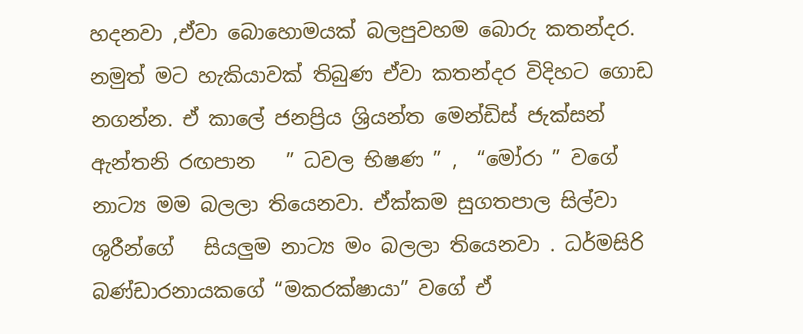හදනවා ,ඒවා බොහොමයක් බලපුවහම බොරු කතන්දර. නමුත් මට හැකියාවක් තිබුණ ඒවා කතන්දර විදිහට ගොඩ නගන්න. ඒ කාලේ ජනප්‍රිය ශ්‍රියන්ත මෙන්ඩිස් ජැක්සන් ඇන්තනි රඟපාන   ” ධවල භිෂණ ” ,  “මෝරා ” වගේ නාට්‍ය මම බලලා තියෙනවා. ඒක්කම සුගතපාල සිල්වා ශුරීන්ගේ   සියලුම නාට්‍ය මං බලලා තියෙනවා . ධර්මසිරි බණ්ඩාරනායකගේ “මකරක්ෂායා” වගේ ඒ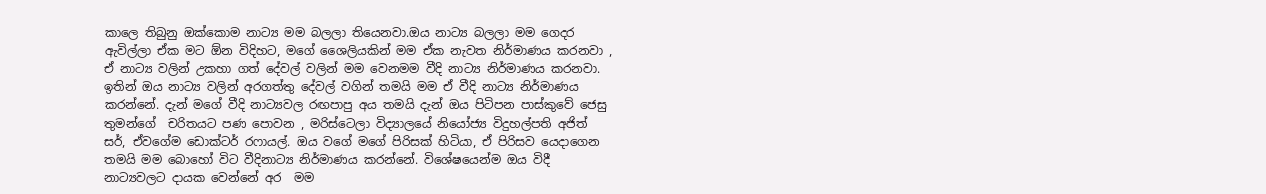කාලෙ තිබුනු ඔක්කොම නාට්‍ය මම බලලා තියෙනවා.ඔය නාට්‍ය බලලා මම ගෙදර ඇවිල්ලා ඒක මට ඕන විදිහට, මගේ ශෛලියකින් මම ඒක නැවත නිර්මාණය කරනවා ,  ඒ නාට්‍ය වලින් උකහා ගත් දේවල් වලින් මම වෙනමම වීදි නාට්‍ය නිර්මාණය කරනවා. ඉතින් ඔය නාට්‍ය වලින් අරගත්තු දේවල් වගින් තමයි මම ඒ වීදි නාට්‍ය නිර්මාණය කරන්නේ. දැන් මගේ වීදි නාට්‍යවල රඟපාපු අය තමයි දැන් ඔය පිටිපන පාස්කුවේ ජෙසු තුමන්ගේ  චරිතයට පණ පොවන , මරිස්ටෙලා විද්‍යාලයේ නියෝජ්‍ය විදුහල්පති අජිත් සර්, ඒවගේම ඩොක්ටර් රෆායල්. ඔය වගේ මගේ පිරිසක් හිටියා, ඒ පිරිසව යෙදාගෙන තමයි මම බොහෝ විට වීදිනාට්‍ය නිර්මාණය කරන්නේ. විශේෂයෙන්ම ඔය විදී නාට්‍යවලට දායක වෙන්නේ අර  මම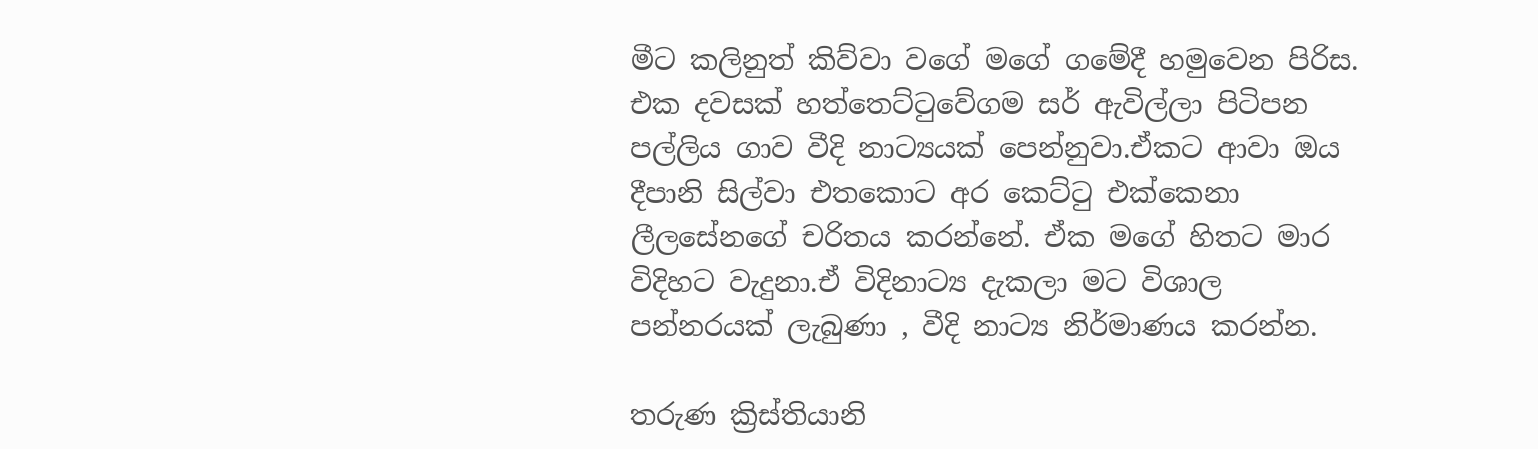මීට කලිනුත් කිව්වා වගේ මගේ ගමේදී හමුවෙන පිරිස. එක දවසක් හත්තෙට්ටුවේගම සර් ඇවිල්ලා පිටිපන පල්ලිය ගාව වීදි නාට්‍යයක් පෙන්නුවා.ඒකට ආවා ඔය දීපානි සිල්වා එතකොට අර කෙට්ටු එක්කෙනා ලීලසේනගේ චරිතය කරන්නේ. ඒක මගේ හිතට මාර විදිහට වැදුනා.ඒ විදිනාට්‍ය දැකලා මට විශාල පන්නරයක් ලැබුණා , වීදි නාට්‍ය නිර්මාණය කරන්න.

තරුණ ක්‍රිස්තියානි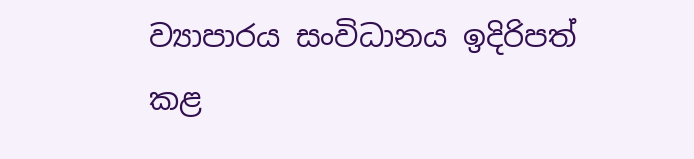ව්‍යාපාරය සංවිධානය ඉදිරිපත් කළ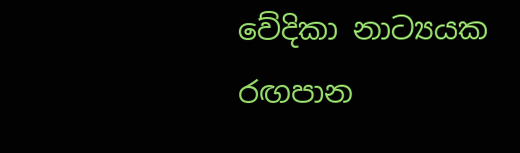වේදිකා නාට්‍යයක රඟපාන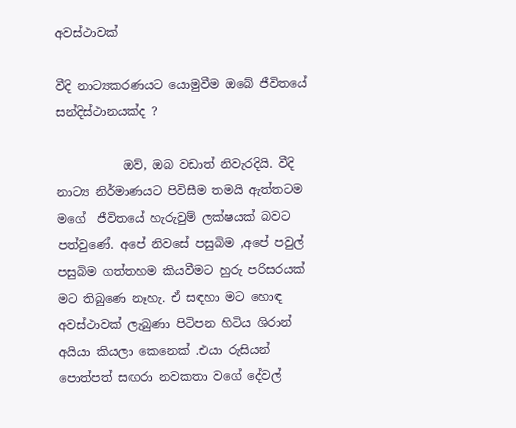අවස්ථාවක්

වීදි නාට්‍යකරණයට යොමුවීම ඔබේ ජීවිතයේ සන්දිස්ථානයක්ද ?

           ඔව්, ඔබ වඩාත් නිවැරදියි. වීදි නාට්‍ය නිර්මාණයට පිවිසීම තමයි ඇත්තටම මගේ  ජීවිතයේ හැරුවුම් ලක්ෂයක් බවට පත්වුණේ. අපේ නිවසේ පසුබිම ,අපේ පවුල් පසුබිම ගත්තහම කියවීමට හුරු පරිසරයක් මට තිබුණෙ නෑහැ. ඒ සඳහා මට හොඳ අවස්ථාවක් ලැබුණා පිටිපන හිටිය ශිරාන්  අයියා කියලා කෙනෙක් .එයා රුසියන් පොත්පත් සඟරා නවකතා වගේ දේවල්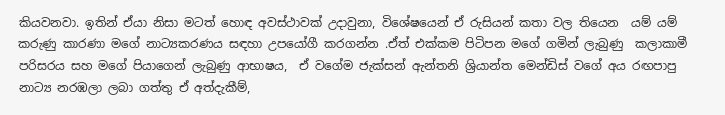කියවනවා. ඉතින් ඒයා නිසා මටත් හොඳ අවස්ථාවක් උදාවුනා, විශේෂයෙන් ඒ රුසියන් කතා වල තියෙන  යම් යම් කරුණු කාරණා මගේ නාට්‍යකරණය සඳහා උපයෝගී කරගන්න .ඒත් එක්කම පිටිපන මගේ ගමින් ලැබුණු  කලාකාමී පරිසරය සහ මගේ පියාගෙන් ලැබුණු ආභාෂය,  ඒ වගේම ජැක්සන් ඇන්තනි ශ්‍රියාන්ත මෙන්ඩිස් වගේ අය රඟපාපු නාට්‍ය නරඹලා ලබා ගත්තු ඒ අත්දැකීම්,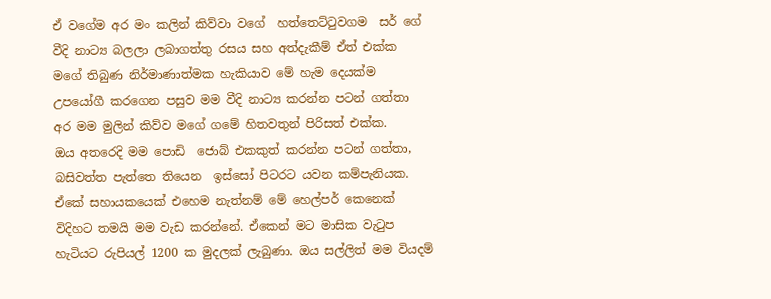ඒ වගේම අර මං කලින් කිව්වා වගේ  හත්තෙට්ටුවගම  සර් ගේ වීදි නාට්‍ය බලලා ලබාගත්තු රසය සහ අත්දැකීම් ඒත් එක්ක මගේ තිබුණ නිර්මාණාත්මක හැකියාව මේ හැම දෙයක්ම උපයෝගී කරගෙන පසුව මම වීදි නාට්‍ය කරන්න පටන් ගත්තා අර මම මුලින් කිව්ව මගේ ගමේ හිතවතුන් පිරිසත් එක්ක.
ඔය අතරෙදි මම පොඩි  ජොබ් එකකුත් කරන්න පටන් ගත්තා, බසිවත්ත පැත්තෙ තියෙන  ඉස්සෝ පිටරට යවන කම්පැනියක. ඒකේ සහායකයෙක් එහෙම නැත්නම් මේ හෙල්පර් කෙනෙක් විදිහට තමයි මම වැඩ කරන්නේ. ඒකෙන් මට මාසික වැටුප හැටියට රුපියල් 1200 ක මුදලක් ලැබුණා. ඔය සල්ලිත් මම වියදම්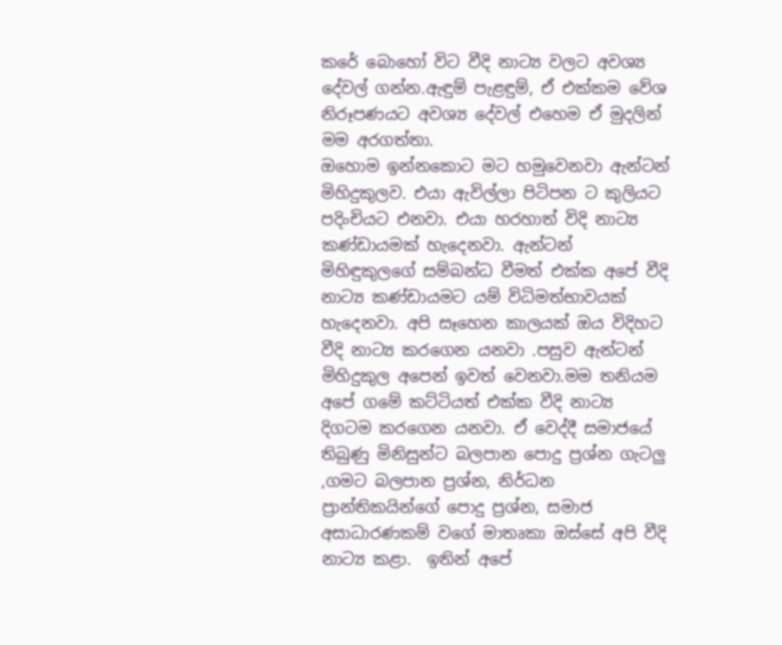කරේ බොහෝ විට වීදි නාට්‍ය වලට අවශ්‍ය දේවල් ගන්න.ඇඳුම් පැළඳුම්, ඒ එක්කම වේශ නිරූපණයට අවශ්‍ය දේවල් එහෙම ඒ මුදලින් මම අරගත්තා.
ඔහොම ඉන්නකොට මට හමුවෙනවා ඇන්ටන් මිහිදුකුලව. එයා ඇවිල්ලා පිටිපන ට කුලියට පදිංචියට එනවා. එයා හරහාත් විදි නාට්‍ය කණ්ඩායමක් හැදෙනවා. ඇන්ටන් මිහිඳුකුලගේ සම්බන්ධ වීමත් එක්ක අපේ වීදි නාට්‍ය කණ්ඩායමට යම් විධිමත්භාවයක් හැදෙනවා. අපි සෑහෙන කාලයක් ඔය විදිහට වීදි නාට්‍ය කරගෙන යනවා .පසුව ඇන්ටන් මිහිදුකුල අපෙන් ඉවත් වෙනවා.මම තනියම අපේ ගමේ කට්ටියත් එක්ක වීදි නාට්‍ය දිගටම කරගෙන යනවා. ඒ වෙද්දී සමාජයේ තිබුණු මිනිසුන්ට බලපාන පොදු ප්‍රශ්න ගැටලු ,ගමට බලපාන ප්‍රශ්න, නිර්ධන ප්‍රාන්තිකයින්ගේ පොදු ප්‍රශ්න, සමාජ අසාධාරණකම් වගේ මාතෘකා ඔස්සේ අපි වීදි නාට්‍ය කළා.  ඉතින් අපේ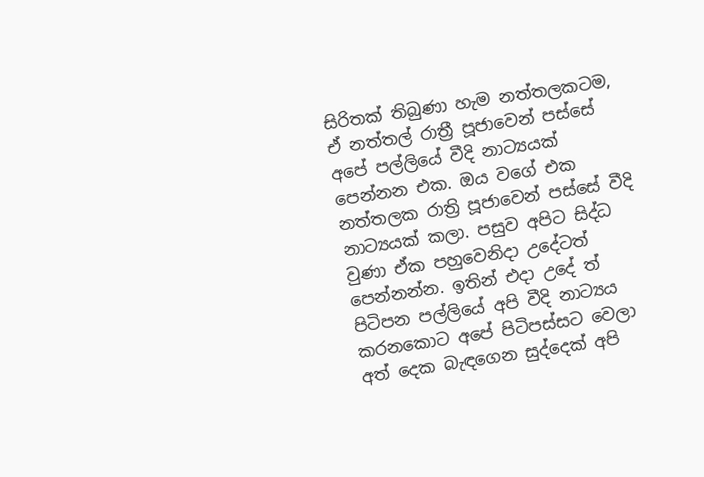සිරිතක් තිබුණා හැම නත්තලකටම, ඒ නත්තල් රාත්‍රී පූජාවෙන් පස්සේ  අපේ පල්ලියේ වීදි නාට්‍යයක් පෙන්නන එක. ඔය වගේ එක නත්තලක රාත්‍රි පූජාවෙන් පස්සේ වීදි නාට්‍යයක් කලා. පසුව අපිට සිද්ධ වුණා ඒක පහුවෙනිදා උදේටත් පෙන්නන්න. ඉතින් එදා උදේ ත් පිටිපන පල්ලියේ අපි වීදි නාට්‍යය කරනකොට අපේ පිටිපස්සට වෙලා අත් දෙක බැඳගෙන සුද්දෙක් අපි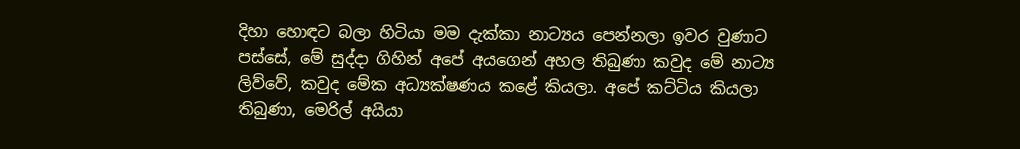දිහා හොඳට බලා හිටියා මම දැක්කා නාට්‍යය පෙන්නලා ඉවර වුණාට පස්සේ, මේ සුද්දා ගිහින් අපේ අයගෙන් අහල තිබුණා කවුද මේ නාට්‍ය ලිව්වේ, කවුද මේක අධ්‍යක්ෂණය කළේ කියලා. අපේ කට්ටිය කියලා තිබුණා, මෙරිල් අයියා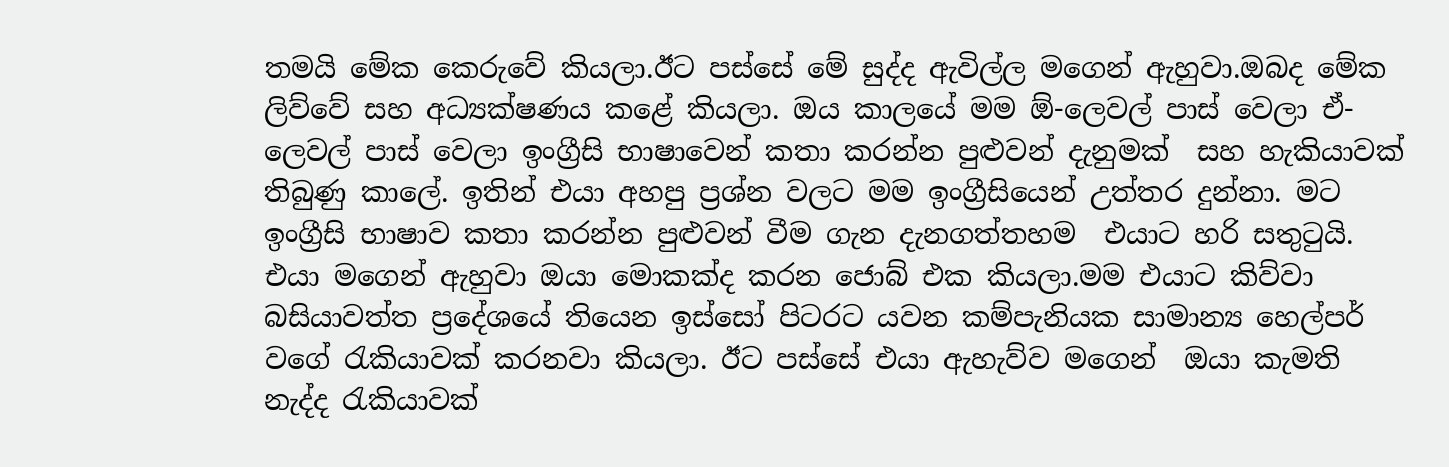තමයි මේක කෙරුවේ කියලා.ඊට පස්සේ මේ සුද්ද ඇවිල්ල මගෙන් ඇහුවා.ඔබද මේක ලිව්වේ සහ අධ්‍යක්ෂණය කළේ කියලා. ඔය කාලයේ මම ඕ-ලෙවල් පාස් වෙලා ඒ-ලෙවල් පාස් වෙලා ඉංග්‍රීසි භාෂාවෙන් කතා කරන්න පුළුවන් දැනුමක්  සහ හැකියාවක් තිබුණු කාලේ. ඉතින් එයා අහපු ප්‍රශ්න වලට මම ඉංග්‍රීසියෙන් උත්තර දුන්නා. මට ඉංග්‍රීසි භාෂාව කතා කරන්න පුළුවන් වීම ගැන දැනගත්තහම  එයාට හරි සතුටුයි. එයා මගෙන් ඇහුවා ඔයා මොකක්ද කරන ජොබ් එක කියලා.මම එයාට කිව්වා  බසියාවත්ත ප්‍රදේශයේ තියෙන ඉස්සෝ පිටරට යවන කම්පැනියක සාමාන්‍ය හෙල්පර් වගේ රැකියාවක් කරනවා කියලා. ඊට පස්සේ එයා ඇහැව්ව මගෙන්  ඔයා කැමති නැද්ද රැකියාවක්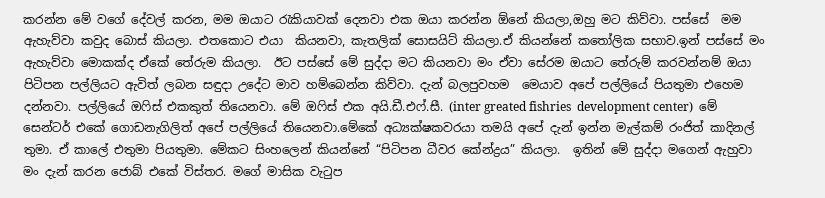කරන්න මේ වගේ දේවල් කරන, මම ඔයාට රැකියාවක් දෙනවා එක ඔයා කරන්න ඕනේ කියලා,ඔහු මට කිව්වා. පස්සේ  මම ඇහැව්වා කවුද බොස් කියලා. එතකොට එයා  කියනවා, කැතලික් සොසයිට් කියලා.ඒ කියන්නේ කතෝලික සභාව.ඉන් පස්සේ මං ඇහැව්වා මොකක්ද ඒකේ තේරුම කියලා.  ඊට පස්සේ මේ සුද්දා මට කියනවා මං ඒවා සේරම ඔයාට තේරුම් කරවන්නම් ඔයා  පිටිපන පල්ලියට ඇවිත් ලබන සඳුදා උදේට මාව හම්බෙන්න කිව්වා. දැන් බලපුවහම  මෙයාව අපේ පල්ලියේ පියතුමා එහෙම දන්නවා. පල්ලියේ ඔෆිස් එකකුත් තියෙනවා. මේ ඔෆිස් එක අයි.ඩී.එෆ්.සී. (inter greated fishries  development center)  මේ සෙන්ටර් එකේ ගොඩනැගිලිත් අපේ පල්ලියේ තියෙනවා.මේකේ අධ්‍යක්ෂකවරයා තමයි අපේ දැන් ඉන්න මැල්කම් රංජිත් කාදිනල් තුමා. ඒ කාලේ එතුමා පියතුමා. මේකට සිංහලෙන් කියන්නේ “පිටිපන ධීවර කේන්ද්‍රය” කියලා.  ඉතින් මේ සුද්දා මගෙන් ඇහුවා මං දැන් කරන ජොබ් එකේ විස්තර. මගේ මාසික වැටුප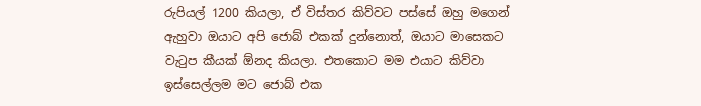රුපියල් 1200 කියලා, ඒ විස්තර කිව්වට පස්සේ ඔහු මගෙන් ඇහුවා ඔයාට අපි ජොබ් එකක් දුන්නොත්, ඔයාට මාසෙකට වැටුප කීයක් ඕනද කියලා. එතකොට මම එයාට කිව්වා ඉස්සෙල්ලම මට ජොබ් එක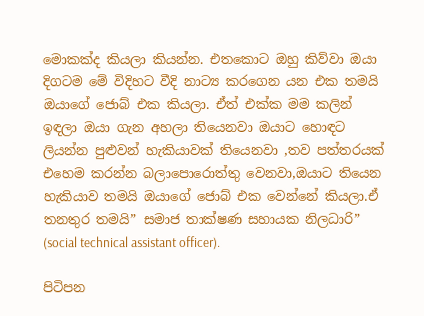මොකක්ද කියලා කියන්න. එතකොට ඔහු කිව්වා ඔයා දිගටම මේ විදිහට වීදි නාට්‍ය කරගෙන යන එක තමයි ඔයාගේ ජොබ් එක කියලා. ඒත් එක්ක මම කලින් ඉඳලා ඔයා ගැන අහලා තියෙනවා ඔයාට හොඳට ලියන්න පුළුවන් හැකියාවක් තියෙනවා ,තව පත්තරයක් එහෙම කරන්න බලාපොරොත්තු වෙනවා,ඔයාට තියෙන හැකියාව තමයි ඔයාගේ ජොබ් එක වෙන්නේ කියලා.ඒ තනතුර තමයි” සමාජ තාක්ෂණ සහායක නිලධාරි” (social technical assistant officer).

පිටිපන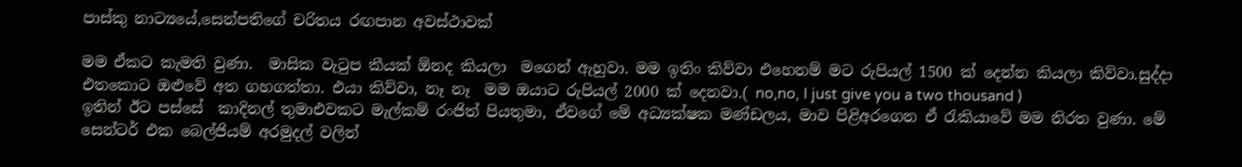පාස්කු නාට්‍යයේ,සෙන්පතිගේ චරිතය රඟපාන අවස්ථාවක්

මම ඒකට කැමති වුණා.  මාසික වැටුප කීයක් ඕනද කියලා  මගෙන් ඇහුවා. මම ඉතිං කිව්වා එහෙනම් මට රුපියල් 1500 ක් දෙන්න කියලා කිව්වා.සුද්දා එතකොට ඔළුවේ අත ගහගත්තා. එයා කිව්වා, නෑ නෑ  මම ඔයාට රුපියල් 2000 ක් දෙනවා.( no,no, I just give you a two thousand )
ඉතින් ඊට පස්සේ  කාදිනල් තුමාඑවකට මැල්කම් රංජිත් පියතුමා, ඒවගේ මේ අධ්‍යක්ෂක මණ්ඩලය, මාව පිළිඅරගෙන ඒ රැකියාවේ මම නිරත වුණා. මේ සෙන්ටර් එක බෙල්ජියම් අරමුදල් වලින්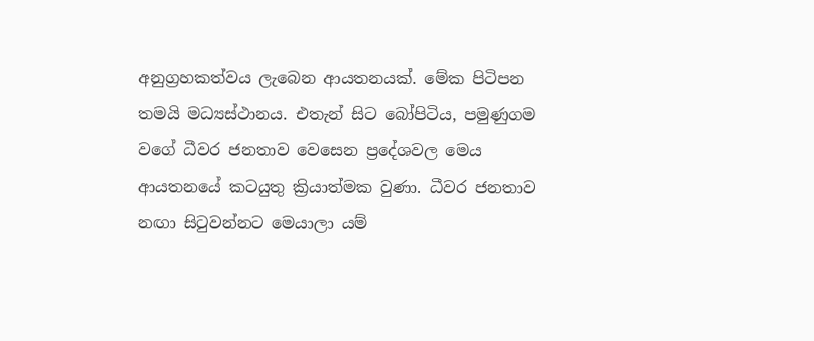අනුග්‍රහකත්වය ලැබෙන ආයතනයක්. මේක පිටිපන තමයි මධ්‍යස්ථානය. එතැන් සිට බෝපිටිය, පමුණුගම වගේ ධීවර ජනතාව වෙසෙන ප්‍රදේශවල මෙය ආයතනයේ කටයුතු ක්‍රියාත්මක වුණා. ධීවර ජනතාව නඟා සිටුවන්නට මෙයාලා යම්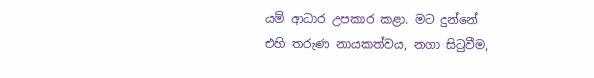යම් ආධාර උපකාර කළා. මට දුන්නේ එහි තරුණ නායකත්වය, නගා සිටුවීම,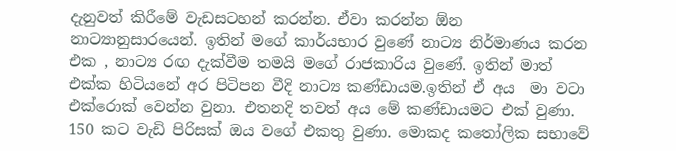දැනුවත් කිරීමේ වැඩසටහන් කරන්න. ඒවා කරන්න ඕන නාට්‍යානුසාරයෙන්. ඉතින් මගේ කාර්යභාර වුණේ නාට්‍ය නිර්මාණය කරන එක , නාට්‍ය රඟ දැක්වීම තමයි මගේ රාජකාරිය වුණේ. ඉතින් මාත් එක්ක හිටියනේ අර පිටිපන වීදි නාට්‍ය කණ්ඩායම.ඉතින් ඒ අය  මා වටා එක්රොක් වෙන්න වුනා. එතනදි තවත් අය මේ කණ්ඩායමට එක් වුණා. 150 කට වැඩි පිරිසක් ඔය වගේ එකතු වුණා. මොකද කතෝලික සභාවේ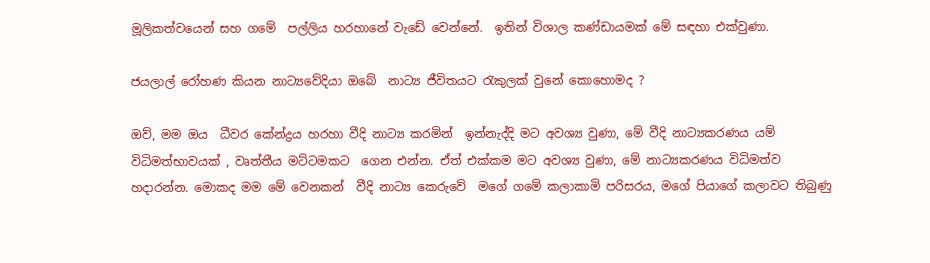මූලිකත්වයෙන් සහ ගමේ  පල්ලිය හරහානේ වැඩේ වෙන්නේ.  ඉතින් විශාල කණ්ඩායමක් මේ සඳහා එක්වුණා.

ජයලාල් රෝහණ කියන නාට්‍යවේදියා ඔබේ  නාට්‍ය ජීවිතයට රැකුලක් වුනේ කොහොමද ?

ඔව්, මම ඔය  ධීවර කේන්ද්‍රය හරහා වීදි නාට්‍ය කරමින්  ඉන්නැද්දි මට අවශ්‍ය වුණා, මේ වීදි නාට්‍යකරණය යම් විධිමත්භාවයක් , වෘත්තීය මට්ටමකට  ගෙන එන්න. ඒත් එක්කම මට අවශ්‍ය වුණා, මේ නාට්‍යකරණය විධිමත්ව හදාරන්න. මොකද මම මේ වෙනකන්  වීදි නාට්‍ය කෙරුවේ  මගේ ගමේ කලාකාමි පරිසරය, මගේ පියාගේ කලාවට තිබුණු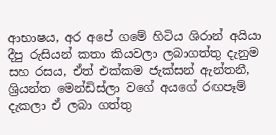ආභාෂය, අර අපේ ගමේ හිටිය ශිරාන් අයියා දීපු රුසියන් කතා කියවලා ලබාගත්තු දැනුම සහ රසය, ඒත් එක්කම ජැක්සන් ඇන්තනී, ශ්‍රියන්ත මෙන්ඩිස්ලා වගේ අයගේ රඟපෑම් දැකලා ඒ ලබා ගත්තු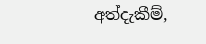අත්දැකීම්,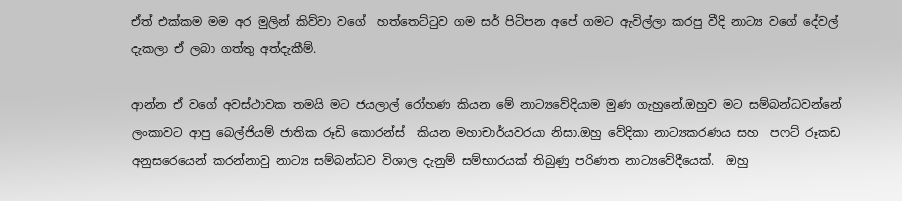ඒත් එක්කම මම අර මුලින් කිව්වා වගේ  හත්තෙට්ටුව ගම සර් පිටිපන අපේ ගමට ඇවිල්ලා කරපු වීදි නාට්‍ය වගේ දේවල් දැකලා ඒ ලබා ගත්තු අත්දැකීම්.

ආන්න ඒ වගේ අවස්ථාවක තමයි මට ජයලාල් රෝහණ කියන මේ නාට්‍යවේදියාම මුණ ගැහුනේ.ඔහුව මට සම්බන්ධවන්නේ ලංකාවට ආපු බෙල්ජියම් ජාතික රූඩි කොරන්ස්  කියන මහාචාර්යවරයා නිසා.ඔහු වේදිකා නාට්‍යකරණය සහ  පෆට් රූකඩ අනුසරෙයෙන් කරන්නාවු නාට්‍ය සම්බන්ධව විශාල දැනුම් සම්භාරයක් තිබුණු පරිණත නාට්‍යවේදීයෙක්.  ඔහු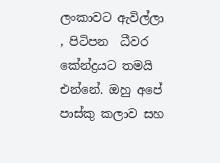ලංකාවට ඇවිල්ලා , පිටිපන  ධීවර කේන්ද්‍රයට තමයි එන්නේ. ඔහු අපේ පාස්කු කලාව සහ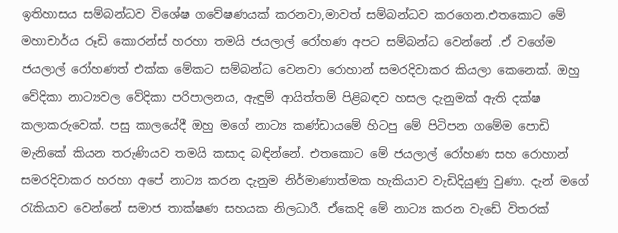ඉතිහාසය සම්බන්ධව විශේෂ ගවේෂණයක් කරනවා,මාවත් සම්බන්ධව කරගෙන.එතකොට මේ මහාචාර්ය රූඩි කොරන්ස් හරහා තමයි ජයලාල් රෝහණ අපට සම්බන්ධ වෙන්නේ .ඒ වගේම ජයලාල් රෝහණත් එක්ක මේකට සම්බන්ධ වෙනවා රොහාන් සමරදිවාකර කියලා කෙනෙක්. ඔහු වේදිකා නාට්‍යවල වේදිකා පරිපාලනය, ඇඳුම් ආයිත්තම් පිළිබඳව හසල දැනුමක් ඇති දක්ෂ කලාකරුවෙක්. පසු කාලයේදී ඔහු මගේ නාට්‍ය කණ්ඩායමේ හිටපු මේ පිටිපන ගමේම පොඩි මැනිකේ කියන තරුණියව තමයි කසාද බඳින්නේ. එතකොට මේ ජයලාල් රෝහණ සහ රොහාන් සමරදිවාකර හරහා අපේ නාට්‍ය කරන දැනුම නිර්මාණාත්මක හැකියාව වැඩිදියුණු වුණා. දැන් මගේ රැකියාව වෙන්නේ සමාජ තාක්ෂණ සහයක නිලධාරී. ඒකෙදි මේ නාට්‍ය කරන වැඩේ විතරක්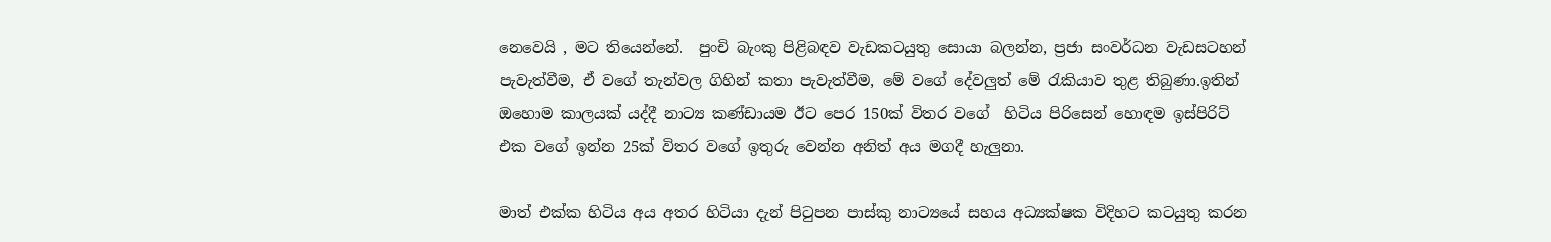නෙවෙයි , මට තියෙන්නේ.  පුංචි බැංකු පිළිබඳව වැඩකටයුතු සොයා බලන්න, ප්‍රජා සංවර්ධන වැඩසටහන් පැවැත්වීම, ඒ වගේ තැන්වල ගිහින් කතා පැවැත්වීම, මේ වගේ දේවලුත් මේ රැකියාව තුළ තිබුණා.ඉතින් ඔහොම කාලයක් යද්දී නාට්‍ය කණ්ඩායම ඊට පෙර 150ක් විතර වගේ  හිටිය පිරිසෙන් හොඳම ඉස්පිරිට් එක වගේ ඉන්න 25ක් විතර වගේ ඉතුරු වෙන්න අනිත් අය මගදී හැලුනා.

මාත් එක්ක හිටිය අය අතර හිටියා දැන් පිටුපන පාස්කු නාට්‍යයේ සහය අධ්‍යක්ෂක විදිහට කටයුතු කරන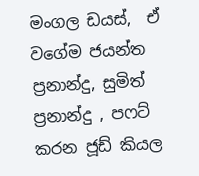මංගල ඩයස්,  ඒ වගේම ජයන්ත ප්‍රනාන්දු, සුමිත් ප්‍රනාන්දු , පෆට් කරන ජූඩ් කියල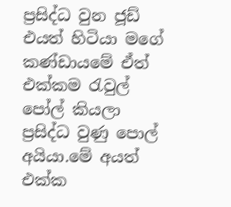ප්‍රසිද්ධ වුන ජූඩ් එයත් හිටියා මගේ කණ්ඩායමේ ඒත් එක්කම රැවුල් පෝල් කියලා ප්‍රසිද්ධ වුණු පොල් අයියා.මේ අයත් එක්ක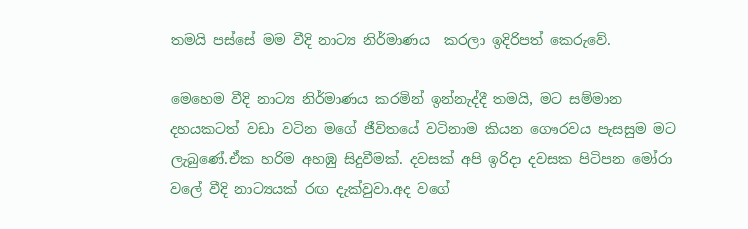තමයි පස්සේ මම වීදි නාට්‍ය නිර්මාණය  කරලා ඉදිරිපත් කෙරුවේ.

මෙහෙම වීදි නාට්‍ය නිර්මාණය කරමින් ඉන්නැද්දී තමයි, මට සම්මාන දහයකටත් වඩා වටින මගේ ජීවිතයේ වටිනාම කියන ගෞරවය පැසසුම මට ලැබුණේ.ඒක හරිම අහඹු සිදුවීමක්. දවසක් අපි ඉරිදා දවසක පිටිපන මෝරා වලේ වීදි නාට්‍යයක් රඟ දැක්වුවා.අද වගේ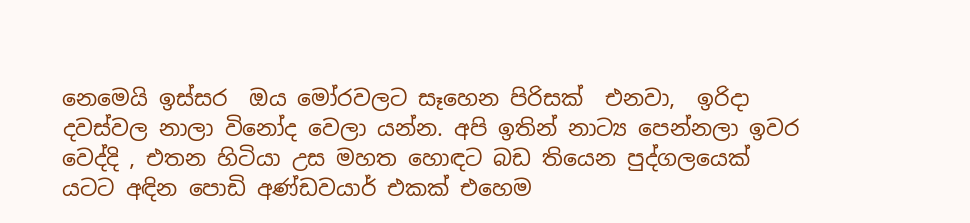නෙමෙයි ඉස්සර  ඔය මෝරවලට සෑහෙන පිරිසක්  එනවා,  ඉරිදා දවස්වල නාලා විනෝද වෙලා යන්න. අපි ඉතින් නාට්‍ය පෙන්නලා ඉවර වෙද්දි , එතන හිටියා උස මහත හොඳට බඩ තියෙන පුද්ගලයෙක්   යටට අඳින පොඩි අණ්ඩවයාර් එකක් එහෙම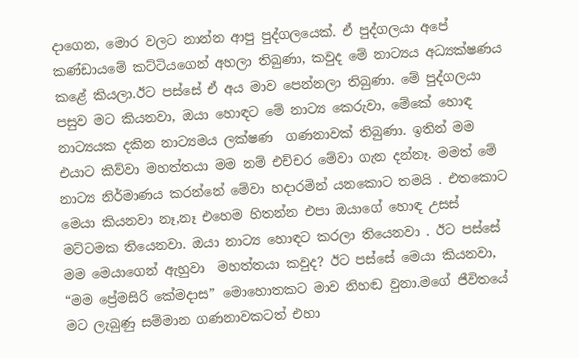දාගෙන, මොර වලට නාන්න ආපු පුද්ගලයෙක්. ඒ පුද්ගලයා අපේ කණ්ඩායමේ කට්ටියගෙන් අහලා තිබුණා, කවුද මේ නාට්‍යය අධ්‍යක්ෂණය කළේ කියලා.ඊට පස්සේ ඒ අය මාව පෙන්නලා තිබුණා. මේ පුද්ගලයා පසුව මට කියනවා, ඔයා හොඳට මේ නාට්‍ය කෙරුවා, මේකේ හොඳ නාට්‍යයක දකින නාට්‍යමය ලක්ෂණ  ගණනාවක් තිබුණා. ඉතින් මම එයාට කිව්වා මහත්තයා මම නම් එච්චර මේවා ගැන දන්නෑ. මමත් මේ නාට්‍ය නිර්මාණය කරන්නේ මේවා හදාරමින් යනකොට තමයි . එතකොට මෙයා කියනවා නෑ,නෑ එහෙම හිතන්න එපා ඔයාගේ හොඳ උසස් මට්ටමක තියෙනවා. ඔයා නාට්‍ය හොඳට කරලා තියෙනවා . ඊට පස්සේ මම මෙයාගෙන් ඇහුවා  මහත්තයා කවුද? ඊට පස්සේ මෙයා කියනවා,   “මම ප්‍රේමසිරි කේමදාස” මොහොතකට මාව නිහඬ වුනා.මගේ ජීවිතයේ මට ලැබුණු සම්මාන ගණනාවකටත් එහා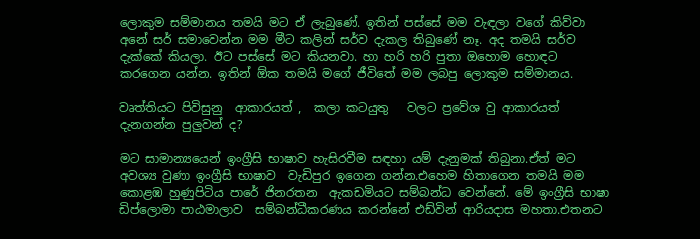ලොකුම සම්මානය තමයි මට ඒ ලැබුණේ. ඉතින් පස්සේ මම වැඳලා වගේ කිව්වා අනේ සර් සමාවෙන්න මම මීට කලින් සර්ව දැකල තිබුණේ නෑ. අද තමයි සර්ව දැක්කේ කියලා. ඊට පස්සේ මට කියනවා. හා හරි හරි පුතා ඔහොම හොඳට කරගෙන යන්න. ඉතින් ඕක තමයි මගේ ජීවිතේ මම ලබපු ලොකුම සම්මානය.

වෘත්තියට පිවිසුනු  ආකාරයත් ,  කලා කටයුතු   වලට ප්‍රවේශ වු ආකාරයත් දැනගන්න පුලුවන් ද?

මට සාමාන්‍යයෙන් ඉංග්‍රීසි භාෂාව හැසිරවීම සඳහා යම් දැනුමක් තිබුනා.ඒත් මට අවශ්‍ය වුණා ඉංග්‍රීසි භාෂාව  වැඩිපුර ඉගෙන ගන්න.එහෙම හිතාගෙන තමයි මම කොළඹ හුණුපිටිය පාරේ ජිනරතන  ඇකඩමියට සම්බන්ධ වෙන්නේ. මේ ඉංග්‍රීසි භාෂා ඩිප්ලොමා පාඨමාලාව  සම්බන්ධීකරණය කරන්නේ එඩ්වින් ආරියදාස මහතා.එතනට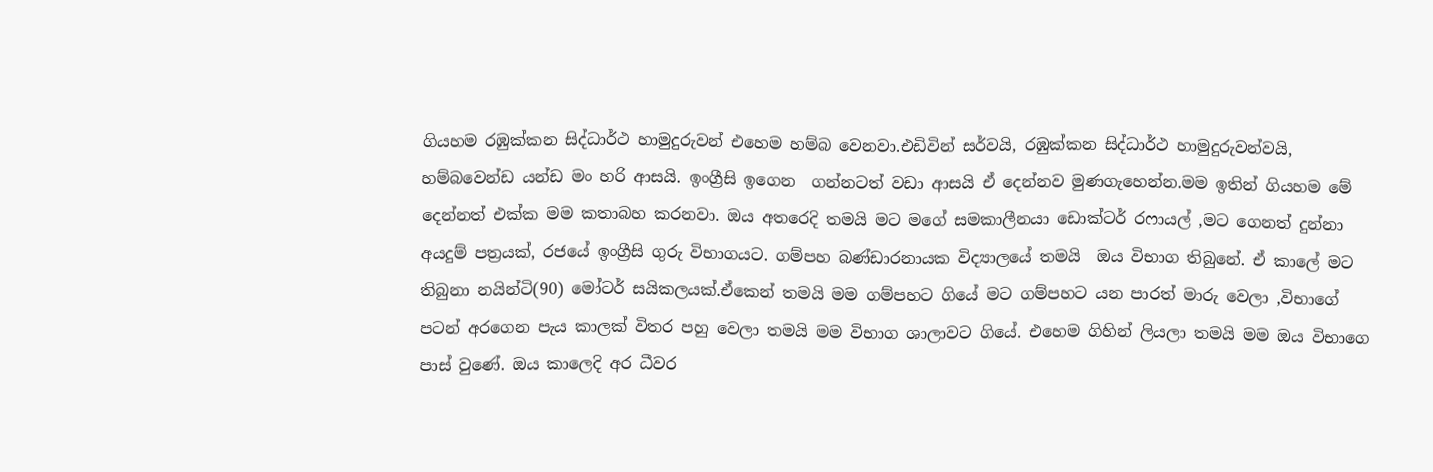ගියහම රඹුක්කන සිද්ධාර්ථ හාමුදුරුවන් එහෙම හම්බ වෙනවා.එඩිවින් සර්වයි, රඹුක්කන සිද්ධාර්ථ හාමුදුරුවන්වයි, හම්බවෙන්ඩ යන්ඩ මං හරි ආසයි. ඉංග්‍රීසි ඉගෙන  ගන්නටත් වඩා ආසයි ඒ දෙන්නව මුණගැහෙන්න.මම ඉතින් ගියහම මේ දෙන්නත් එක්ක මම කතාබහ කරනවා. ඔය අතරෙදි තමයි මට මගේ සමකාලීනයා ඩොක්ටර් රෆායල් ,මට ගෙනත් දුන්නා  අයදුම් පත්‍රයක්, රජයේ ඉංග්‍රීසි ගුරු විභාගයට. ගම්පහ බණ්ඩාරනායක විද්‍යාලයේ තමයි  ඔය විභාග තිබුනේ. ඒ කාලේ මට තිබුනා නයින්ටි(90) මෝටර් සයිකලයක්.ඒකෙන් තමයි මම ගම්පහට ගියේ මට ගම්පහට යන පාරත් මාරු වෙලා ,විභාගේ පටන් අරගෙන පැය කාලක් විතර පහු වෙලා තමයි මම විභාග ශාලාවට ගියේ. එහෙම ගිහින් ලියලා තමයි මම ඔය විභාගෙ පාස් වුණේ. ඔය කාලෙදි අර ධීවර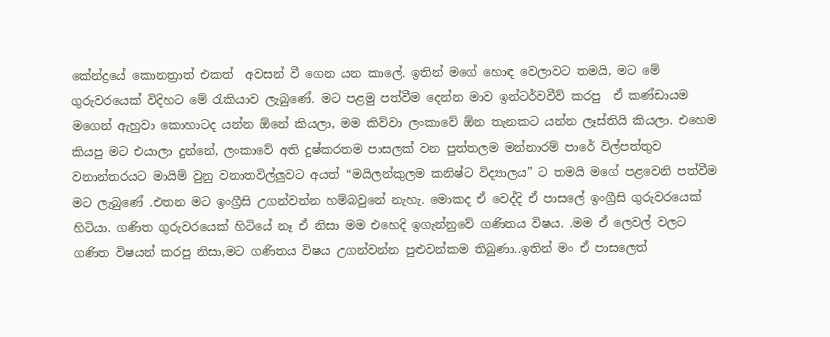කේන්ද්‍රයේ කොනත්‍රාත් එකත්  අවසන් වී ගෙන යන කාලේ. ඉතින් මගේ හොඳ වෙලාවට තමයි, මට මේ ගුරුවරයෙක් විදිහට මේ රැකියාව ලැබුණේ. මට පළමු පත්වීම දෙන්න මාව ඉන්ටර්වවීව් කරපු  ඒ කණ්ඩායම මගෙන් ඇහුවා කොහාටද යන්න ඕනේ කියලා, මම කිව්වා ලංකාවේ ඕන තැනකට යන්න ලෑස්තියි කියලා. එහෙම කියපු මට එයාලා දුන්නේ, ලංකාවේ අති දුෂ්කරතම පාසලක් වන පුත්තලම මන්නාරම් පාරේ විල්පත්තුව වනාන්තරයට මායිම් වුනු වනාතවිල්ලුවට අයත් “මයිලන්කුලම කනිෂ්ට විද්‍යාලය” ට තමයි මගේ පළවෙනි පත්වීම මට ලැබුණේ .එතන මට ඉංග්‍රීසි උගන්වන්න හම්බවුනේ නැහැ. මොකද ඒ වෙද්දි ඒ පාසලේ ඉංග්‍රීසි ගුරුවරයෙක් හිටියා. ගණිත ගුරුවරයෙක් හිටියේ නෑ ඒ නිසා මම එහෙදි ඉගැන්නුවේ ගණිතය විෂය. .මම ඒ ලෙවල් වලට ගණිත විෂයන් කරපු නිසා,මට ගණිතය විෂය උගන්වන්න පුළුවන්කම තිබුණා..ඉතින් මං ඒ පාසලෙත්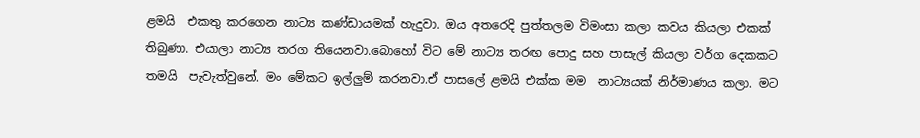ළමයි  එකතු කරගෙන නාට්‍ය කණ්ඩායමක් හැදුවා. ඔය අතරෙදි පුත්තලම විමංසා කලා කවය කියලා එකක් තිබුණා. එයාලා නාට්‍ය තරග තියෙනවා.බොහෝ විට මේ නාට්‍ය තරඟ පොදු සහ පාසැල් කියලා වර්ග දෙකකට තමයි  පැවැත්වුනේ. මං මේකට ඉල්ලුම් කරනවා.ඒ පාසලේ ළමයි එක්ක මම  නාට්‍යයක් නිර්මාණය කලා. මට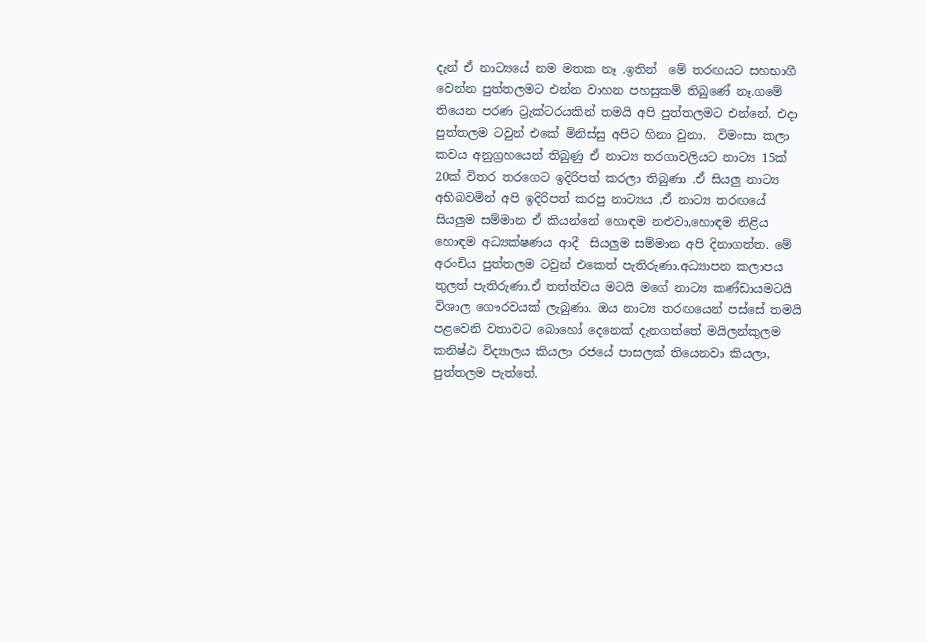දැන් ඒ නාට්‍යයේ නම මතක නෑ .ඉතින්  මේ තරඟයට සහභාගී වෙන්න පුත්තලමට එන්න වාහන පහසුකම් තිබුණේ නෑ.ගමේ තියෙන පරණ ට්‍රැක්ටරයකින් තමයි අපි පුත්තලමට එන්නේ. එදා පුත්‍තලම ටවුන් එකේ මිනිස්සු අපිට හිනා වුනා.  විමංසා කලා කවය අනුග්‍රහයෙන් තිබුණු ඒ නාට්‍ය තරගාවලියට නාට්‍ය 15ක් 20ක් විතර තරගෙට ඉදිරිපත් කරලා තිබුණා .ඒ සියලු නාට්‍ය අභිබවමින් අපි ඉදිරිපත් කරපු නාට්‍යය ,ඒ නාට්‍ය තරඟයේ සියලුම සම්මාන ඒ කියන්නේ හොඳම නළුවා,හොඳම නිළිය හොඳම අධ්‍යක්ෂණය ආදී  සියලුම සම්මාන අපි දිනාගත්ත. මේ අරංචිය පුත්තලම ටවුන් එකෙත් පැතිරුණා.අධ්‍යාපන කලාපය තුලත් පැතිරුණා.ඒ තත්ත්වය මටයි මගේ නාට්‍ය කණ්ඩායමටයි විශාල ගෞරවයක් ලැබුණා. ඔය නාට්‍ය තරඟයෙන් පස්සේ තමයි පළවෙනි වතාවට බොහෝ දෙනෙක් දැනගත්තේ මයිලන්කුලම කනිෂ්ඨ විද්‍යාලය කියලා රජයේ පාසලක් තියෙනවා කියලා, පුත්තලම පැත්තේ.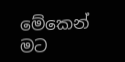මේකෙන් මට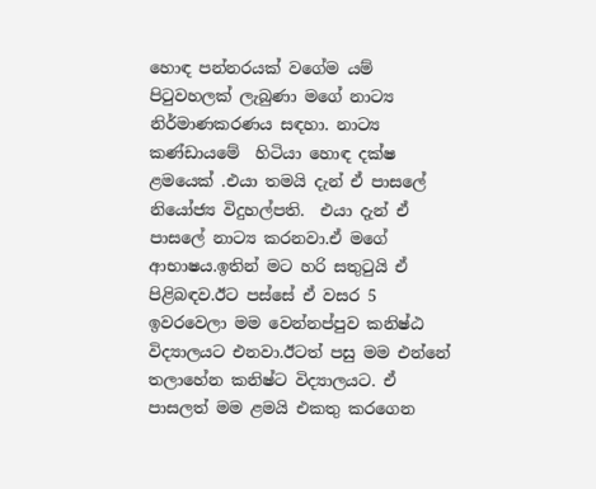හොඳ පන්නරයක් වගේම යම් පිටුවහලක් ලැබුණා මගේ නාට්‍ය නිර්මාණකරණය සඳහා. නාට්‍ය කණ්ඩායමේ  හිටියා හොඳ දක්ෂ ළමයෙක් .එයා තමයි දැන් ඒ පාසලේ නියෝජ්‍ය විදුහල්පති.  එයා දැන් ඒ පාසලේ නාට්‍ය කරනවා.ඒ මගේ ආභාෂය.ඉතින් මට හරි සතුටුයි ඒ පිළිබඳව.ඊට පස්සේ ඒ වසර 5 ඉවරවෙලා මම වෙන්නප්පුව කනිෂ්ඨ විද්‍යාලයට එනවා.ඊටත් පසු මම එන්නේ තලාහේන කනිෂ්ට විද්‍යාලයට. ඒ පාසලත් මම ළමයි එකතු කරගෙන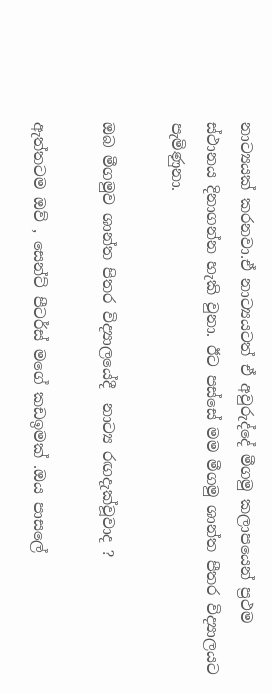නාට්‍යයක් කරනවා.ඒ නාට්‍යයටත් ඒ අවුරුද්දේ මීගමු කලාපයෙන් ප්‍රථම ස්ථානය දිනාගන්න හැකි වුනා. ඊට පස්සේ මම මීගමු ශාන්ත පීතර විද්‍යාලයට පැමිණුනා.

ඔබ මීගමුව ශාන්ත පිතර විද්‍යාලයේදී  නාට්‍ය රඟදැක්වූවාද ?

ඇත්තටම ඔව් , සෙන්ට් පීටර්ස් මගේ කඩඉමක් .ඔය පාසලේ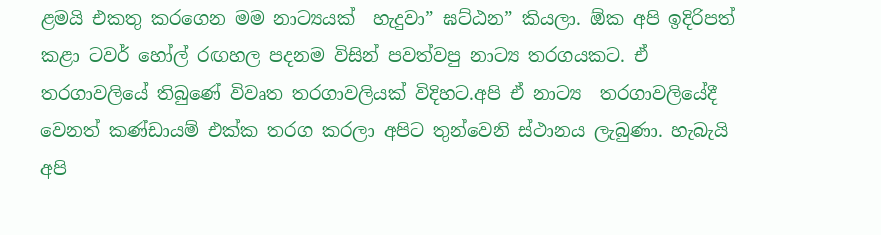ළමයි එකතු කරගෙන මම නාට්‍යයක්  හැදුවා” ඝට්ඨන” කියලා. ඕක අපි ඉදිරිපත් කළා ටවර් හෝල් රඟහල පදනම විසින් පවත්වපු නාට්‍ය තරගයකට. ඒ තරගාවලියේ තිබුණේ විවෘත තරගාවලියක් විදිහට.අපි ඒ නාට්‍ය  තරගාවලියේදී වෙනත් කණ්ඩායම් එක්ක තරග කරලා අපිට තුන්වෙනි ස්ථානය ලැබුණා. හැබැයි අපි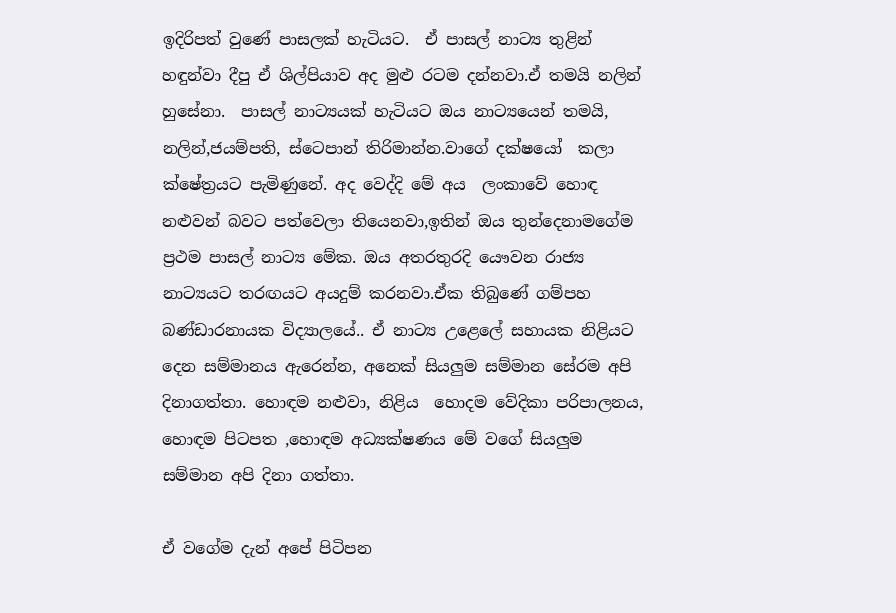ඉදිරිපත් වුණේ පාසලක් හැටියට.  ඒ පාසල් නාට්‍ය තුළින් හඳුන්වා දීපු ඒ ශිල්පියාව අද මුළු රටම දන්නවා.ඒ තමයි නලින් හුසේනා.  පාසල් නාට්‍යයක් හැටියට ඔය නාට්‍යයෙන් තමයි, නලින්,ජයම්පති, ස්ටෙපාන් තිරිමාන්න.වාගේ දක්ෂයෝ  කලා ක්ෂේත්‍රයට පැමිණුනේ. අද වෙද්දි මේ අය  ලංකාවේ හොඳ නළුවන් බවට පත්වෙලා තියෙනවා,ඉතින් ඔය තුන්දෙනාමගේම ප්‍රථම පාසල් නාට්‍ය මේක. ඔය අතරතුරදි යෞවන රාජ්‍ය නාට්‍යයට තරඟයට අයදුම් කරනවා.ඒක තිබුණේ ගම්පහ බණ්ඩාරනායක විද්‍යාලයේ.. ඒ නාට්‍ය උළෙලේ සහායක නිළියට දෙන සම්මානය ඇරෙන්න, අනෙක් සියලුම සම්මාන සේරම අපි දිනාගත්තා. හොඳම නළුවා, නිළිය  හොදම වේදිකා පරිපාලනය, හොඳම පිටපත ,හොඳම අධ්‍යක්ෂණය මේ වගේ සියලුම සම්මාන අපි දිනා ගත්තා.

ඒ වගේම දැන් අපේ පිටිපන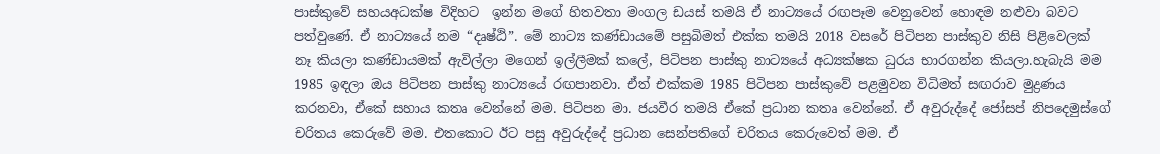පාස්කුවේ සහයඅධක්ෂ විදිහට  ඉන්න මගේ හිතවතා මංගල ඩයස් තමයි ඒ නාට්‍යයේ රඟපෑම වෙනුවෙන් හොඳම නළුවා බවට පත්වුණේ. ඒ නාට්‍යයේ නම “දෘෂ්ඨි”. මේ නාට්‍ය කණ්ඩායමේ පසුබිමත් එක්ක තමයි 2018 වසරේ පිටිපන පාස්කුව නිසි පිළිවෙලක් නෑ කියලා කණ්ඩායමක් ඇවිල්ලා මගෙන් ඉල්ලීමක් කලේ, පිටිපන පාස්කු නාට්‍යයේ අධ්‍යක්ෂක ධුරය භාරගන්න කියලා.හැබැයි මම 1985 ඉඳලා ඔය පිටිපන පාස්කු නාට්‍යයේ රඟපානවා. ඒත් එක්කම 1985 පිටිපන පාස්කුවේ පළමුවන විධිමත් සඟරාව මුද්‍රණය කරනවා, ඒකේ සහාය කතෘ වෙන්නේ මම. පිටිපන මා. ජයවීර තමයි ඒකේ ප්‍රධාන කතෘ වෙන්නේ. ඒ අවුරුද්දේ ජෝසප් නිපදෙමුස්ගේ චරිතය කෙරුවේ මම. එතකොට ඊට පසු අවුරුද්දේ ප්‍රධාන සෙන්පතිගේ චරිතය කෙරුවෙත් මම. ඒ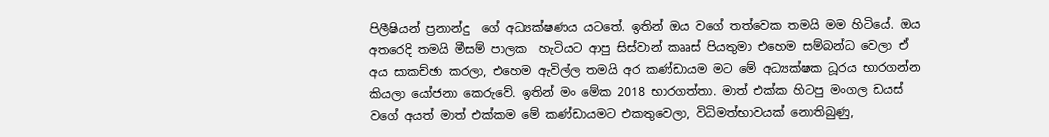පිලීෂියන් ප්‍රනාන්දු  ගේ අධ්‍යක්ෂණය යටතේ. ඉතින් ඔය වගේ තත්වෙක තමයි මම හිටියේ. ඔය අතරෙදි තමයි මීසම් පාලක  හැටියට ආපු සිස්වාන් කෲස් පියතුමා එහෙම සම්බන්ධ වෙලා ඒ අය සාකච්ඡා කරලා, එහෙම ඇවිල්ල තමයි අර කණ්ඩායම මට මේ අධ්‍යක්ෂක ධූරය භාරගන්න කියලා යෝජනා කෙරුවේ. ඉතින් මං මේක 2018 භාරගත්තා. මාත් එක්ක හිටපු මංගල ඩයස් වගේ අයත් මාත් එක්කම මේ කණ්ඩායමට එකතුවෙලා, විධිමත්භාවයක් නොතිබුණු,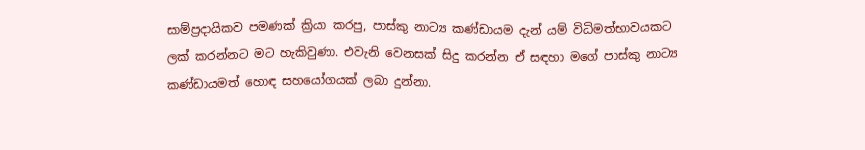සාම්ප්‍රදායිකව පමණක් ක්‍රියා කරපු, පාස්කු නාට්‍ය කණ්ඩායම දැන් යම් විධිමත්භාවයකට ලක් කරන්නට මට හැකිවුණා. එවැනි වෙනසක් සිදු කරන්න ඒ සඳහා මගේ පාස්කු නාට්‍ය කණ්ඩායමත් හොඳ සහයෝගයක් ලබා දුන්නා.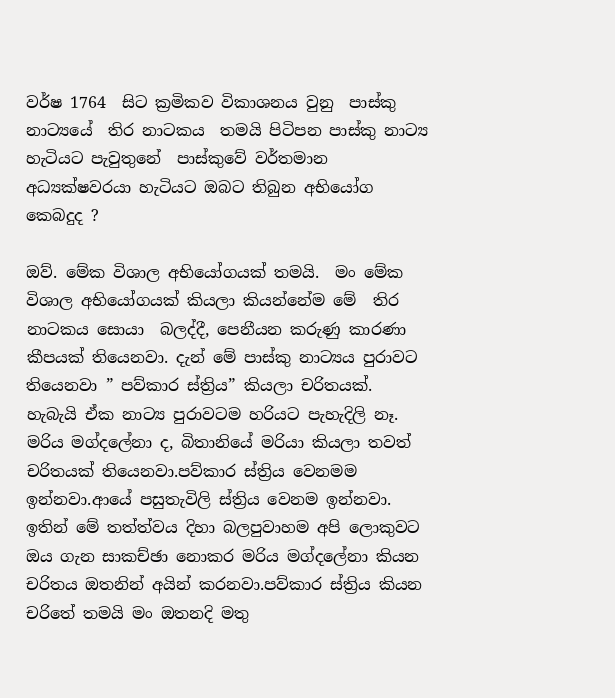වර්ෂ 1764  සිට ක්‍රමිකව විකාශනය වුනු  පාස්කු නාට්‍යයේ  තිර නාටකය  තමයි පිටිපන පාස්කු නාට්‍ය හැටියට පැවුතුනේ  පාස්කුවේ වර්තමාන අධ්‍යක්ෂවරයා හැටියට ඔබට තිබුන අභියෝග කෙබදුද ?

ඔව්. මේක විශාල අභියෝගයක් තමයි.  මං මේක විශාල අභියෝගයක් කියලා කියන්නේම මේ  තිර නාටකය සොයා  බලද්දී, පෙනීයන කරුණු කාරණා කීපයක් තියෙනවා. දැන් මේ පාස්කු නාට්‍යය පුරාවට තියෙනවා ” පව්කාර ස්ත්‍රිය” කියලා චරිතයක්. හැබැයි ඒක නාට්‍ය පුරාවටම හරියට පැහැදිලි නෑ. මරිය මග්දලේනා ද, බිතානියේ මරියා කියලා තවත් චරිතයක් තියෙනවා.පව්කාර ස්ත්‍රිය වෙනමම ඉන්නවා.ආයේ පසුතැවිලි ස්ත්‍රිය වෙනම ඉන්නවා. ඉතින් මේ තත්ත්වය දිහා බලපුවාහම අපි ලොකුවට ඔය ගැන සාකච්ඡා නොකර මරිය මග්දලේනා කියන චරිතය ඔතනින් අයින් කරනවා.පව්කාර ස්ත්‍රිය කියන චරිතේ තමයි මං ඔතනදි මතු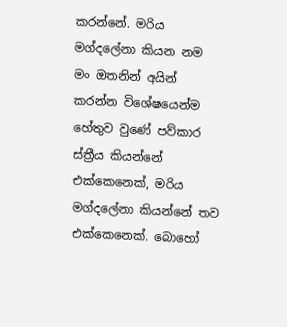කරන්නේ. මරිය මග්දලේනා කියන නම මං ඔතනින් අයින් කරන්න විශේෂයෙන්ම හේතුව වුණේ පව්කාර ස්ත්‍රීය කියන්නේ එක්කෙනෙක්, මරිය මග්දලේනා කියන්නේ තව එක්කෙනෙක්. බොහෝ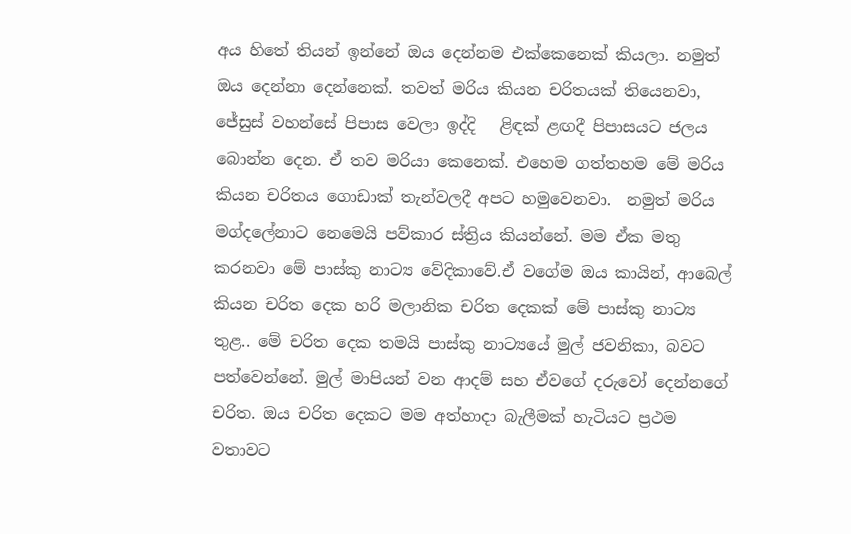අය හිතේ තියන් ඉන්නේ ඔය දෙන්නම එක්කෙනෙක් කියලා. නමුත් ඔය දෙන්නා දෙන්නෙක්. තවත් මරිය කියන චරිතයක් තියෙනවා, ජේසුස් වහන්සේ පිපාස වෙලා ඉද්දි   ළිඳක් ළඟදී පිපාසයට ජලය බොන්න දෙන. ඒ තව මරියා කෙනෙක්. එහෙම ගත්තහම මේ මරිය කියන චරිතය ගොඩාක් තැන්වලදී අපට හමුවෙනවා.  නමුත් මරිය මග්දලේනාට නෙමෙයි පව්කාර ස්ත්‍රිය කියන්නේ. මම ඒක මතු කරනවා මේ පාස්කු නාට්‍ය වේදිකාවේ.ඒ වගේම ඔය කායින්, ආබෙල් කියන චරිත දෙක හරි මලානික චරිත දෙකක් මේ පාස්කු නාට්‍ය තුළ.. මේ චරිත දෙක තමයි පාස්කු නාට්‍යයේ මුල් ජවනිකා, බවට පත්වෙන්නේ. මුල් මාපියන් වන ආදම් සහ ඒවගේ දරුවෝ දෙන්නගේ චරිත. ඔය චරිත දෙකට මම අත්හාදා බැලීමක් හැටියට ප්‍රථම වතාවට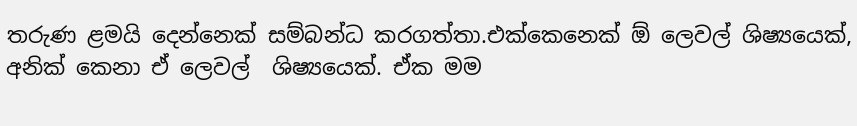තරුණ ළමයි දෙන්නෙක් සම්බන්ධ කරගත්තා.එක්කෙනෙක් ඕ ලෙවල් ශිෂ්‍යයෙක්, අනික් කෙනා ඒ ලෙවල්  ශිෂ්‍යයෙක්. ඒක මම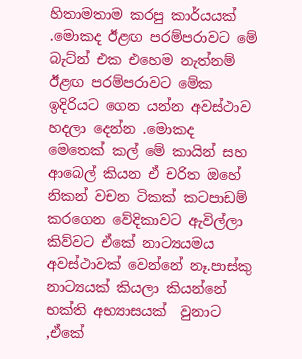හිතාමතාම කරපු කාර්යයක් .මොකද ඊළඟ පරම්පරාවට මේ බැට්න් එක එහෙම නැත්නම් ඊළඟ පරම්පරාවට මේක ඉදිරියට ගෙන යන්න අවස්ථාව හදලා දෙන්න .මොකද මෙතෙක් කල් මේ කායින් සහ ආබෙල් කියන ඒ චරිත ඔහේ නිකන් වචන ටිකක් කටපාඩම් කරගෙන වේදිකාවට ඇවිල්ලා කිව්වට ඒකේ නාට්‍යයමය අවස්ථාවක් වෙන්නේ නෑ.පාස්කු නාට්‍යයක් කියලා කියන්නේ භක්ති අභ්‍යාසයක්  වුනාට ,ඒකේ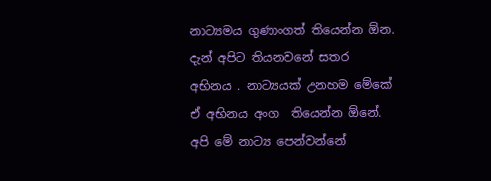නාට්‍යමය ගුණාංගත් තියෙන්න ඕන.  දැන් අපිට තියනවනේ සතර අභිනය . නාට්‍යයක් උනහම මේකේ ඒ අභිනය අංග  තියෙන්න ඕනේ. අපි මේ නාට්‍ය පෙන්වන්නේ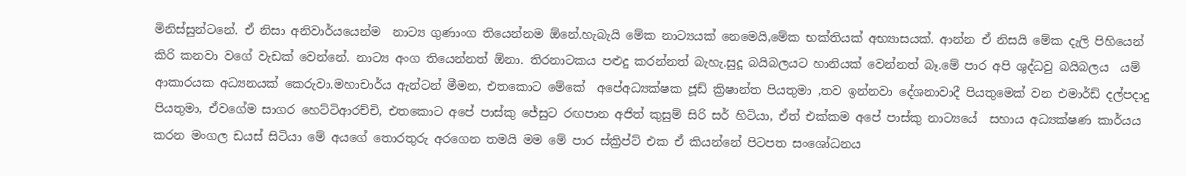මිනිස්සුන්ටනේ. ඒ නිසා අනිවාර්යයෙන්ම  නාට්‍ය ගුණාංග තියෙන්නම ඕනේ.හැබැයි මේක නාට්‍යයක් නෙමෙයි,මේක භක්තියක් අභ්‍යාසයක්. ආන්න ඒ නිසයි මේක දැලි පිහියෙන් කිරි කනවා වගේ වැඩක් වෙන්නේ. නාට්‍ය අංග තියෙන්නත් ඕනා. තිරනාටකය පළුදු කරන්නත් බැහැ.සුදූ බයිබලයට හානියක් වෙන්නත් බෑ.මේ පාර අපි ශුද්ධවු බයිබලය  යම් ආකාරයක අධ්‍යනයක් කෙරුවා.මහාචාර්ය ඇන්ටන් මීමන, එතකොට මේකේ  අපේඅධ්‍යක්ෂක ජූඩ් ක්‍රිෂාන්ත පියතුමා ,තව ඉන්නවා දේශනාවාදී පියතුමෙක් වන එමාර්ඩ් දල්පදාදු පියතුමා, ඒවගේම සාගර හෙට්ටිආරච්චි, එතකොට අපේ පාස්කු ජේසුට රඟපාන අජිත් කුසුම් සිරි සර් හිටියා, ඒත් එක්කම අපේ පාස්කු නාට්‍යයේ  සහාය අධ්‍යක්ෂණ කාර්යය කරන මංගල ඩයස් සිටියා මේ අයගේ තොරතුරු අරගෙන තමයි මම මේ පාර ස්ක්‍රිප්ට් එක ඒ කියන්නේ පිටපත සංශෝධනය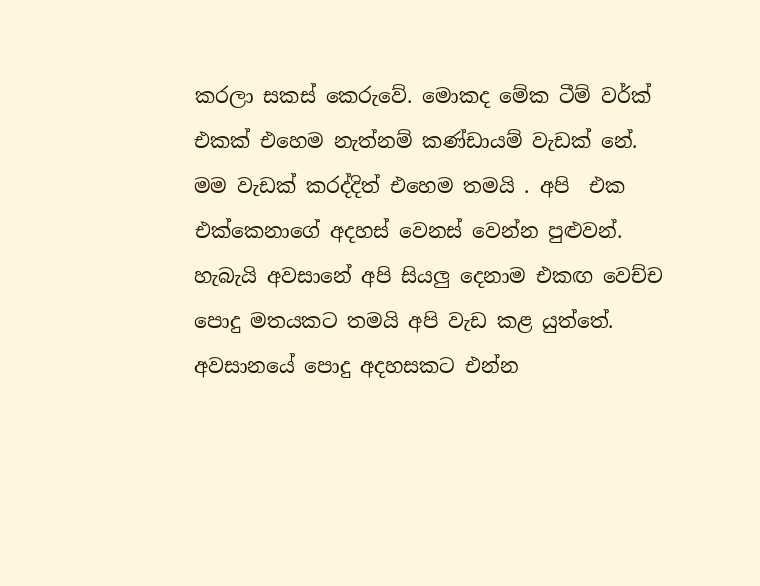කරලා සකස් කෙරුවේ. මොකද මේක ටීම් වර්ක් එකක් එහෙම නැත්නම් කණ්ඩායම් වැඩක් නේ. මම වැඩක් කරද්දිත් එහෙම තමයි . අපි  එක එක්කෙනාගේ අදහස් වෙනස් වෙන්න පුළුවන්. හැබැයි අවසානේ අපි සියලු දෙනාම එකඟ වෙච්ච පොදු මතයකට තමයි අපි වැඩ කළ යුත්තේ.  අවසානයේ පොදු අදහසකට එන්න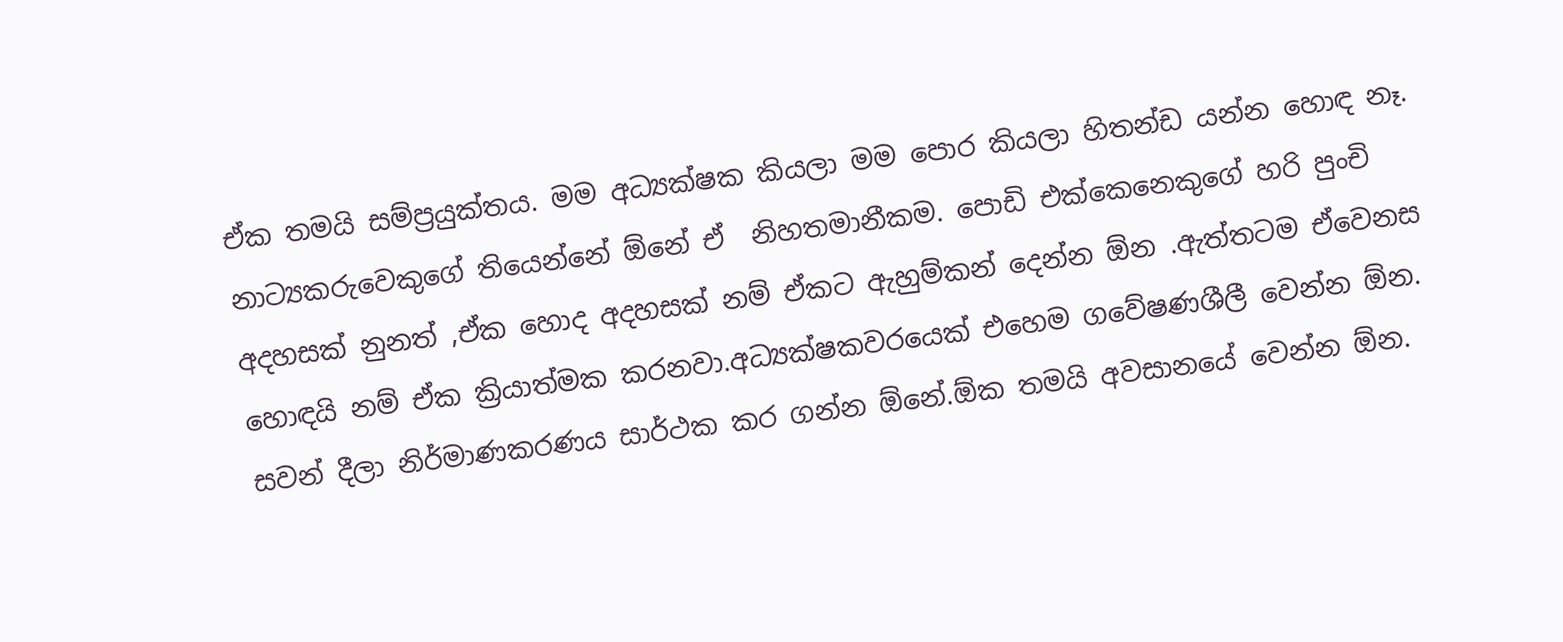ඒක තමයි සම්ප්‍රයුක්තය. මම අධ්‍යක්ෂක කියලා මම පොර කියලා හිතන්ඩ යන්න හොඳ නෑ.  නාට්‍යකරුවෙකුගේ තියෙන්නේ ඕනේ ඒ  නිහතමානීකම. පොඩි එක්කෙනෙකුගේ හරි පුංචි අදහසක් නුනත් ,ඒක හොද අදහසක් නම් ඒකට ඇහුම්කන් දෙන්න ඕන .ඇත්තටම ඒවෙනස හොඳයි නම් ඒක ක්‍රියාත්මක කරනවා.අධ්‍යක්ෂකවරයෙක් එහෙම ගවේෂණශීලී වෙන්න ඕන. සවන් දීලා නිර්මාණකරණය සාර්ථක කර ගන්න ඕනේ.ඕක තමයි අවසානයේ වෙන්න ඕන.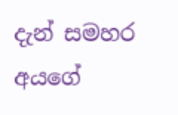දැන් සමහර  අයගේ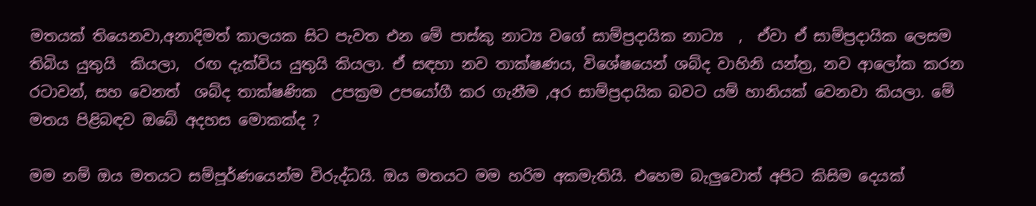මතයක් තියෙනවා,අනාදිමත් කාලයක සිට පැවත එන මේ පාස්කු නාට්‍ය වගේ සාම්ප්‍රදායික නාට්‍ය  ,  ඒවා ඒ සාම්ප්‍රදායික ලෙසම  තිබිය යුතුයි  කියලා,  රඟ දැක්විය යුතුයි කියලා. ඒ සඳහා නව තාක්ෂණය, විශේෂයෙන් ශබ්ද වාහිනි යන්ත්‍ර, නව ආලෝක කරන රටාවන්, සහ වෙනත්  ශබ්ද තාක්ෂණික  උපක්‍රම උපයෝගී කර ගැනීම ,අර සාම්ප්‍රදායික බවට යම් හානියක් වෙනවා කියලා. මේ මතය පිළිබඳව ඔබේ අදහස මොකක්ද ?

මම නම් ඔය මතයට සම්පූර්ණයෙන්ම විරුද්ධයි. ඔය මතයට මම හරිම අකමැතියි. එහෙම බැලුවොත් අපිට කිසිම දෙයක්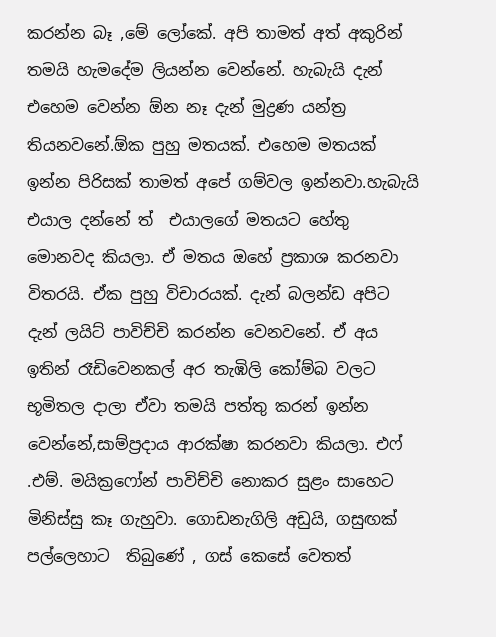කරන්න බෑ ,මේ ලෝකේ. අපි තාමත් අත් අකුරින් තමයි හැමදේම ලියන්න වෙන්නේ. හැබැයි දැන් එහෙම වෙන්න ඕන නෑ දැන් මුද්‍රණ යන්ත්‍ර තියනවනේ.ඕක පුහු මතයක්. එහෙම මතයක් ඉන්න පිරිසක් තාමත් අපේ ගම්වල ඉන්නවා.හැබැයි එයාල දන්නේ ත්  එයාලගේ මතයට හේතු මොනවද කියලා. ඒ මතය ඔහේ ප්‍රකාශ කරනවා විතරයි. ඒක පුහු විචාරයක්. දැන් බලන්ඩ අපිට දැන් ලයිට් පාවිච්චි කරන්න වෙනවනේ. ඒ අය ඉතින් රෑඩිවෙනකල් අර තැඹිලි කෝම්බ වලට භූමිතල දාලා ඒවා තමයි පත්තු කරන් ඉන්න වෙන්නේ,සාම්ප්‍රදාය ආරක්ෂා කරනවා කියලා. එෆ් .එම්. මයික්‍රෆෝන් පාවිච්චි නොකර සුළං සාහෙට මිනිස්සු කෑ ගැහුවා. ගොඩනැගිලි අඩුයි, ගසුඟක් පල්ලෙහාට  තිබුණේ , ගස් කෙසේ වෙතත්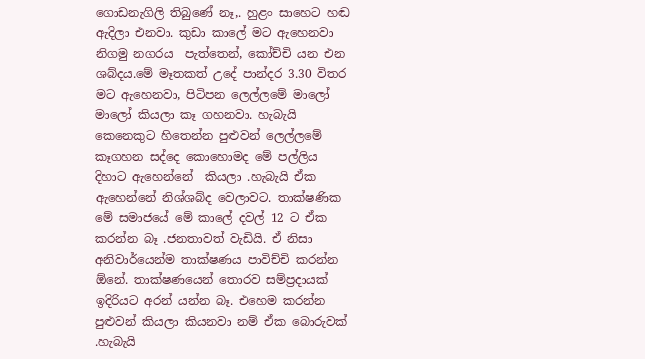ගොඩනැගිලි තිබුණේ නෑ,. හුළං සාහෙට හඬ ඇදිලා එනවා. කුඩා කාලේ මට ඇහෙනවා නිගමු නගරය  පැත්තෙන්, කෝච්චි යන එන ශබ්දය.මේ මෑතකත් උදේ පාන්දර 3.30 විතර මට ඇහෙනවා, පිටිපන ලෙල්ලමේ මාලෝ මාලෝ කියලා කෑ ගහනවා. හැබැයි කෙනෙකුට හිතෙන්න පුළුවන් ලෙල්ලමේ කෑගහන සද්දෙ කොහොමද මේ පල්ලිය දිහාට ඇහෙන්නේ  කියලා .හැබැයි ඒක ඇහෙන්නේ නිශ්ශබ්ද වෙලාවට. තාක්ෂණික මේ සමාජයේ මේ කාලේ දවල් 12 ට ඒක කරන්න බෑ .ජනතාවත් වැඩියි. ඒ නිසා අනිවාර්යෙන්ම තාක්ෂණය පාවිච්චි කරන්න ඕනේ. තාක්ෂණයෙන් තොරව සම්ප්‍රදායක් ඉදිරියට අරන් යන්න බෑ. එහෙම කරන්න පුළුවන් කියලා කියනවා නම් ඒක බොරුවක් .හැබැයි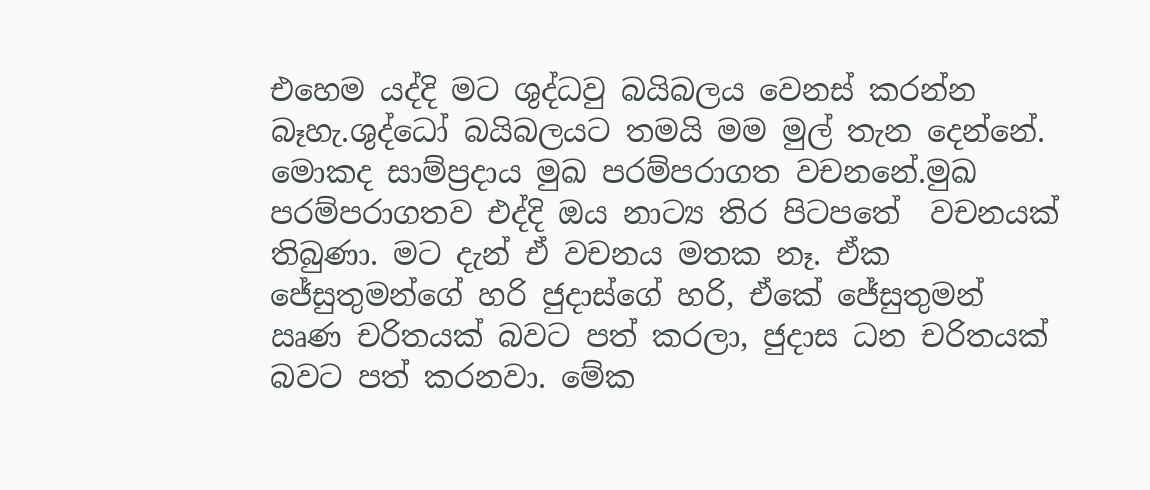එහෙම යද්දි මට ශුද්ධවු බයිබලය වෙනස් කරන්න බෑහැ.ශුද්ධෝ බයිබලයට තමයි මම මුල් තැන දෙන්නේ. මොකද සාම්ප්‍රදාය මුඛ පරම්පරාගත වචනනේ.මුඛ පරම්පරාගතව එද්දි ඔය නාට්‍ය තිර පිටපතේ  වචනයක් තිබුණා. මට දැන් ඒ වචනය මතක නෑ. ඒක ජේසුතුමන්ගේ හරි ජුදාස්ගේ හරි, ඒකේ ජේසුතුමන් ඍණ චරිතයක් බවට පත් කරලා, ජුදාස ධන චරිතයක් බවට පත් කරනවා. මේක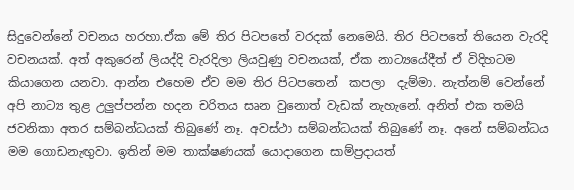සිදුවෙන්නේ වචනය හරහා.ඒක මේ තිර පිටපතේ වරදක් නෙමෙයි. තිර පිටපතේ තියෙන වැරදි වචනයක්. අත් අකුරෙන් ලියද්දි වැරදිලා ලියවුණු වචනයක්, ඒක නාට්‍යයේදීත් ඒ විදිහටම කියාගෙන යනවා. ආන්න එහෙම ඒව මම තිර පිටපතෙන්  කපලා  දැම්මා. නැත්නම් වෙන්නේ අපි නාට්‍ය තුළ උලුප්පන්න හදන චරිතය සෘන වුනොත් වැඩක් නැහැනේ. අනිත් එක තමයි   ජවනිකා අතර සම්බන්ධයක් තිබුණේ නෑ. අවස්ථා සම්බන්ධයක් තිබුණේ නෑ. අනේ සම්බන්ධය මම ගොඩනැඟුවා. ඉතින් මම තාක්ෂණයක් යොදාගෙන සාම්ප්‍රදායත්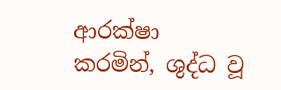ආරක්ෂා කරමින්, ශුද්ධ වූ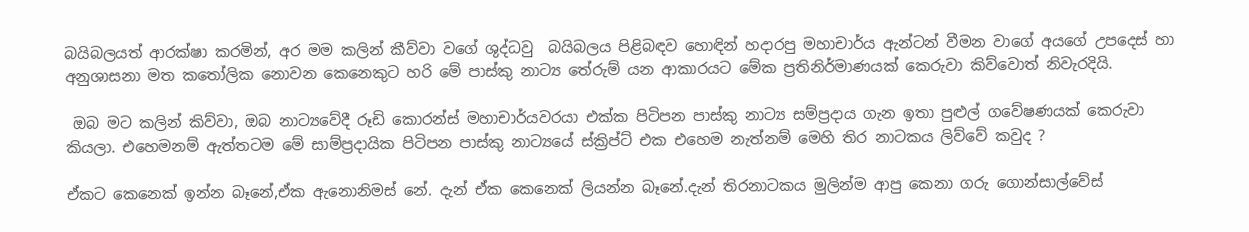බයිබලයත් ආරක්ෂා කරමින්, අර මම කලින් කීව්වා වගේ ශුද්ධවු  බයිබලය පිළිබඳව හොඳින් හදාරපු මහාචාර්ය ඇන්ටන් වීමන වාගේ අයගේ උපදෙස් හා අනුශාසනා මත කතෝලික නොවන කෙනෙකුට හරි මේ පාස්කු නාට්‍ය තේරුම් යන ආකාරයට මේක ප්‍රතිනිර්මාණයක් කෙරුවා කිව්වොත් නිවැරදියි.

 ඔබ මට කලින් කිව්වා, ඔබ නාට්‍යවේදී රූඩි කොරන්ස් මහාචාර්යවරයා එක්ක පිටිපන පාස්කු නාට්‍ය සම්ප්‍රදාය ගැන ඉතා පුළුල් ගවේෂණයක් කෙරුවා කියලා. එහෙමනම් ඇත්තටම මේ සාම්ප්‍රදායික පිටිපන පාස්කු නාට්‍යයේ ස්ක්‍රිප්ට් එක එහෙම නැත්නම් මෙහි තිර නාටකය ලිව්වේ කවුද ?

ඒකට කෙනෙක් ඉන්න බෑනේ,ඒක ඇනොනිමස් නේ. දැන් ඒක කෙනෙක් ලියන්න බෑනේ.දැන් තිරනාටකය මුලින්ම ආපු කෙනා ගරු ගොන්සාල්වේස්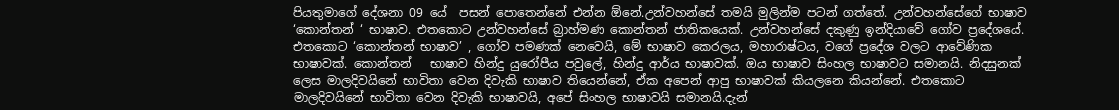පියතුමාගේ දේශනා 09 යේ  පසන් පොතෙන්නේ එන්න ඕනේ.උන්වහන්සේ තමයි මුලින්ම පටන් ගත්තේ. උන්වහන්සේගේ භාෂාව ‘කොන්තන් ‘ භාෂාව. එතකොට උන්වහන්සේ බ්‍රාහ්මණ කොන්තන් ජාතිකයෙක්. උන්වහන්සේ දකුණු ඉන්දියාවේ ගෝව ප්‍රදේශයේ. එතකොට ‘කොන්තන් භාෂාව’ , ගෝව පමණක් නෙවෙයි, මේ භාෂාව කෙරලය, මහාරාෂ්ටය, වගේ ප්‍රදේශ වලට ආවේණික භාෂාවක්. කොන්තන්   භාෂාව හින්දු යුරෝපීය පවුලේ, හින්දු ආර්ය භාෂාවක්. ඔය භාෂාව සිංහල භාෂාවට සමානයි. නිදසුනක් ලෙස මාලදිවයිනේ භාවිතා වෙන දිවැකි භාෂාව තියෙන්නේ, ඒක අපෙන් ආපු භාෂාවක් කියලනෙ කියන්නේ. එතකොට මාලදිවයිනේ භාවිතා වෙන දිවැකි භාෂාවයි, අපේ සිංහල භාෂාවයි සමානයි.දැන්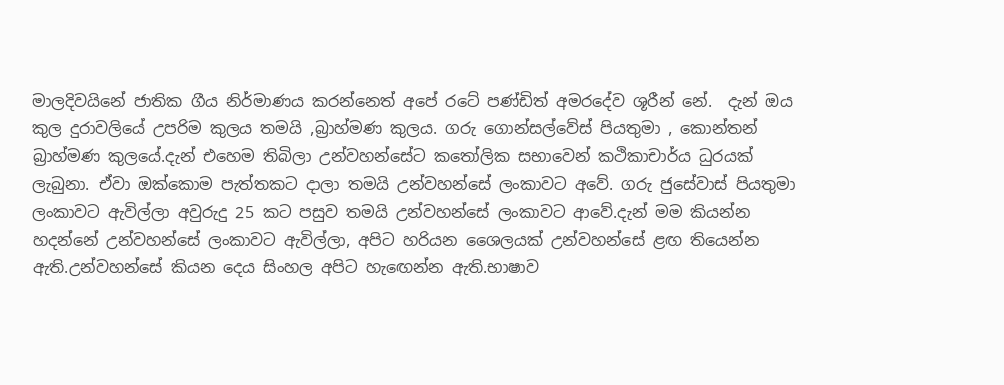මාලදිවයිනේ ජාතික ගීය නිර්මාණය කරන්නෙත් අපේ රටේ පණ්ඩිත් අමරදේව ශූරීන් නේ.  දැන් ඔය කුල දුරාවලියේ උපරිම කුලය තමයි ,බ්‍රාහ්මණ කුලය. ගරු ගොන්සල්වේස් පියතුමා , කොන්තන් බ්‍රාහ්මණ කුලයේ.දැන් එහෙම තිබිලා උන්වහන්සේට කතෝලික සභාවෙන් කථිකාචාර්ය ධුරයක් ලැබුනා. ඒවා ඔක්කොම පැත්තකට දාලා තමයි උන්වහන්සේ ලංකාවට අවේ. ගරු ජුසේවාස් පියතුමා ලංකාවට ඇවිල්ලා අවුරුදු 25 කට පසුව තමයි උන්වහන්සේ ලංකාවට ආවේ.දැන් මම කියන්න හදන්නේ උන්වහන්සේ ලංකාවට ඇවිල්ලා, අපිට හරියන ශෛලයක් උන්වහන්සේ ළඟ තියෙන්න ඇති.උන්වහන්සේ කියන දෙය සිංහල අපිට හැඟෙන්න ඇති.භාෂාව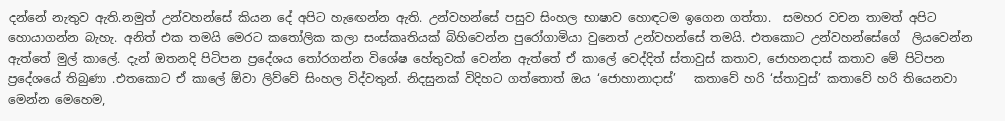දන්නේ නැතුව ඇති.නමුත් උන්වහන්සේ කියන දේ අපිට හැඟෙන්න ඇති. උන්වහන්සේ පසුව සිංහල භාෂාව හොඳටම ඉගෙන ගත්තා.  සමහර වචන තාමත් අපිට හොයාගන්න බැහැ. අනිත් එක තමයි මෙරට කතෝලික කලා සංස්කෘතියක් බිහිවෙන්න පුරෝගාමියා වුනෙත් උන්වහන්සේ තමයි. එතකොට උන්වහන්සේගේ  ලියවෙන්න ඇත්තේ මුල් කාලේ. දැන් ඔතනදි පිටිපන ප්‍රදේශය තෝරගන්න විශේෂ හේතුවක් වෙන්න ඇත්තේ ඒ කාලේ වෙද්දිත් ස්තාවුස් කතාව, ජොහනදාස් කතාව මේ පිටිපන ප්‍රදේශයේ තිබුණා .එතකොට ඒ කාලේ ඕවා ලිව්වේ සිංහල විද්වතුන්. නිදසුනක් විදිහට ගත්තොත් ඔය ‘ජොහානාදාස්’   කතාවේ හරි ‘ස්තාවුස්’ කතාවේ හරි තියෙනවා මෙන්න මෙහෙම,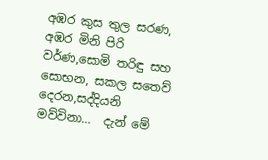අඹර කුස තුල සරණ, අඹර මිනි පිරි වර්ණ,සොමි තරිඳු සහ සොභන, සකල සතෙව් දෙරන,සද්දියනි මව්විනා…  දැන් මේ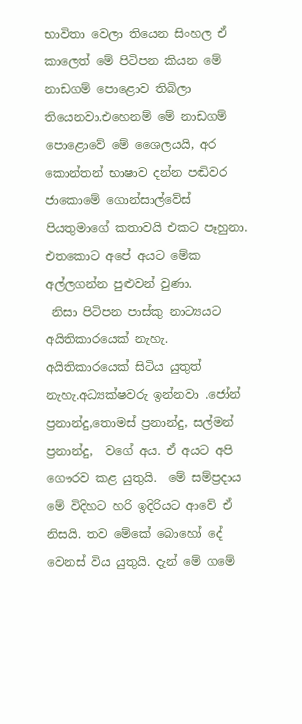භාවිතා වෙලා තියෙන සිංහල ඒ කාලෙත් මේ පිටිපන කියන මේ නාඩගම් පොළොව තිබිලා තියෙනවා.එහෙනම් මේ නාඩගම් පොළොවේ මේ ශෛලයයි, අර කොන්තන් භාෂාව දන්න පඬිවර ජාකොමේ ගොන්සාල්වේස් පියතුමාගේ කතාවයි එකට පෑහුනා. එතකොට අපේ අයට මේක අල්ලගන්න පුළුවන් වුණා.
 නිසා පිටිපන පාස්කු නාට්‍යයට අයිතිකාරයෙක් නැහැ. අයිතිකාරයෙක් සිටිය යුතුත් නැහැ.අධ්‍යක්ෂවරු ඉන්නවා .ජෝන් ප්‍රනාන්දු,තොමස් ප්‍රනාන්දු, සල්මන් ප්‍රනාන්දු,  වගේ අය. ඒ අයට අපි ගෞරව කළ යුතුයි.  මේ සම්ප්‍රදාය මේ විදිහට හරි ඉදිරියට ආවේ ඒ නිසයි. තව මේකේ බොහෝ දේ වෙනස් විය යුතුයි. දැන් මේ ගමේ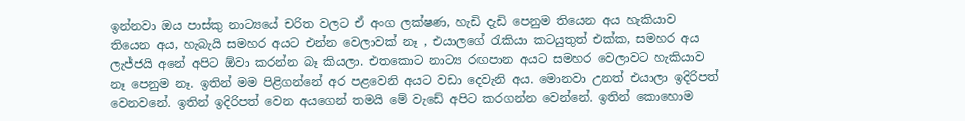ඉන්නවා ඔය පාස්කු නාට්‍යයේ චරිත වලට ඒ අංග ලක්ෂණ, හැඩි දැඩි පෙනුම තියෙන අය හැකියාව තියෙන අය, හැබැයි සමහර අයට එන්න වෙලාවක් නෑ , එයාලගේ රැකියා කටයුතුත් එක්ක, සමහර අය ලැජ්ජයි අනේ අපිට ඕවා කරන්න බෑ කියලා. එතකොට නාට්‍ය රඟපාන අයට සමහර වෙලාවට හැකියාව නෑ පෙනුම නෑ. ඉතින් මම පිළිගන්නේ අර පළවෙනි අයට වඩා දෙවැනි අය. මොනවා උනත් එයාලා ඉදිරිපත් වෙනවනේ. ඉතින් ඉදිරිපත් වෙන අයගෙන් තමයි මේ වැඩේ අපිට කරගන්න වෙන්නේ. ඉතින් කොහොම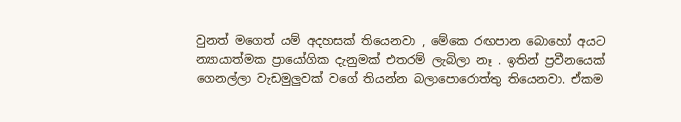වුනත් මගෙත් යම් අදහසක් තියෙනවා , මේකෙ රඟපාන බොහෝ අයට න්‍යායාත්මක ප්‍රායෝගික දැනුමක් එතරම් ලැබිලා නෑ . ඉතින් ප්‍රවීනයෙක් ගෙනල්ලා වැඩමුලුවක් වගේ තියන්න බලාපොරොත්තු තියෙනවා. ඒකම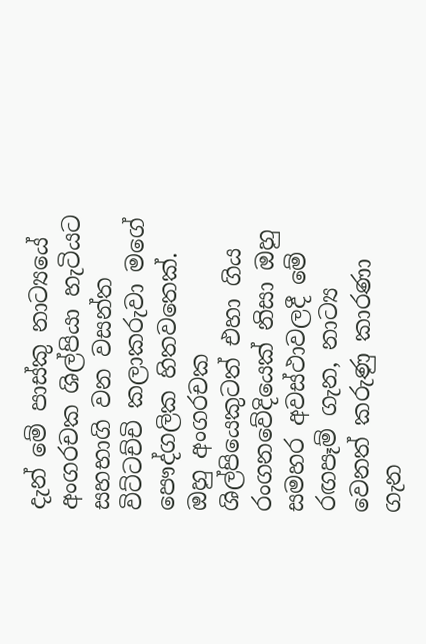දැන් මේ පාස්කු නාට්‍යයේ අංගරචක ශිල්පියා හැටියට සහභාගි වන වසන්ත විට්ටච්චි කලාකරුවා මගේ පෞද්ගලික හිතවතෙක්. ඔහු අංගරචක ශිල්පියෙකුටත් එහා ගිය රංගනවේදියෙක් නිසා ඔහු සමහර අවස්ථාවලදී මේ රඟපෑම් ගැන, නාට්‍ය වෙනත් කරුණු කාරණා ගැන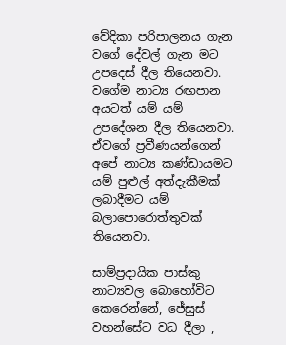වේදිකා පරිපාලනය ගැන වගේ දේවල් ගැන මට උපදෙස් දීල තියෙනවා. වගේම නාට්‍ය රඟපාන අයටත් යම් යම් උපදේශන දීල තියෙනවා. ඒවගේ ප්‍රවීණයන්ගෙන් අපේ නාට්‍ය කණ්ඩායමට යම් පුළුල් අත්දැකීමක් ලබාදීමට යම් බලාපොරොත්තුවක් තියෙනවා.

සාම්ප්‍රදායික පාස්කු නාට්‍යවල බොහෝවිට කෙරෙන්නේ, ජේසුස් වහන්සේට වධ දීලා ,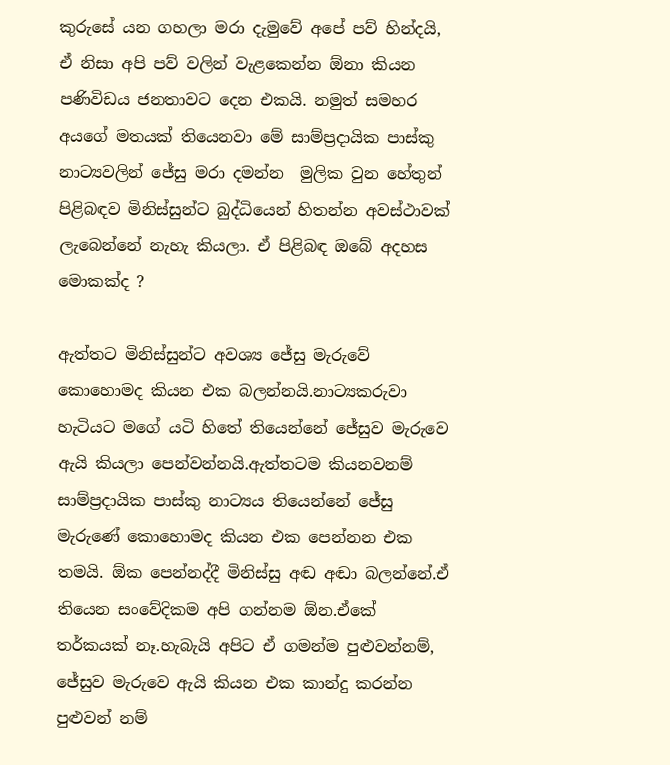කුරුසේ යන ගහලා මරා දැමුවේ අපේ පව් හින්දයි, ඒ නිසා අපි පව් වලින් වැළකෙන්න ඕනා කියන  පණිවිඩය ජනතාවට දෙන එකයි. නමුත් සමහර අයගේ මතයක් තියෙනවා මේ සාම්ප්‍රදායික පාස්කු නාට්‍යවලින් ජේසු මරා දමන්න  මුලික වුන හේතුන් පිළිබඳව මිනිස්සුන්ට බුද්ධියෙන් හිතන්න අවස්ථාවක් ලැබෙන්නේ නැහැ කියලා. ඒ පිළිබඳ ඔබේ අදහස මොකක්ද ?

ඇත්තට මිනිස්සුන්ට අවශ්‍ය ජේසු මැරුවේ කොහොමද කියන එක බලන්නයි.නාට්‍යකරුවා හැටියට මගේ යටි හිතේ තියෙන්නේ ජේසුව මැරුවෙ ඇයි කියලා පෙන්වන්නයි.ඇත්තටම කියනවනම් සාම්ප්‍රදායික පාස්කු නාට්‍යය තියෙන්නේ ජේසු මැරුණේ කොහොමද කියන එක පෙන්නන එක තමයි. ඕක පෙන්නද්දී මිනිස්සු අඬ අඬා බලන්නේ.ඒ තියෙන සංවේදිකම අපි ගන්නම ඕන.ඒකේ තර්කයක් නෑ.හැබැයි අපිට ඒ ගමන්ම පුළුවන්නම්, ජේසුව මැරුවෙ ඇයි කියන එක කාන්දු කරන්න පුළුවන් නම්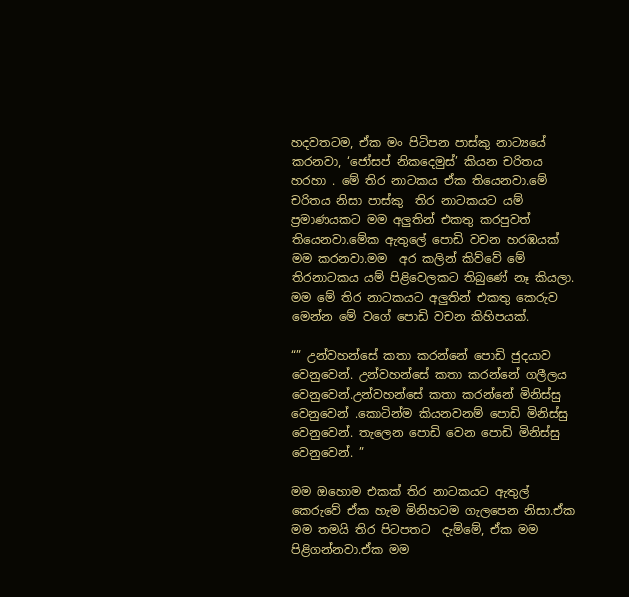හදවතටම, ඒක මං පිටිපන පාස්කු නාට්‍යයේ කරනවා, ‘ජෝසප් නිකදෙමුස්’ කියන චරිතය හරහා . මේ තිර නාටකය ඒක තියෙනවා.මේ චරිතය නිසා පාස්කු  තිර නාටකයට යම් ප්‍රමාණයකට මම අලුතින් එකතු කරපුවත් තියෙනවා.මේක ඇතුලේ පොඩි වචන හරඹයක් මම කරනවා.මම  අර කලින් කිව්වේ මේ තිරනාටකය යම් පිළිවෙලකට තිබුණේ නෑ කියලා. මම මේ තිර නාටකයට අලුතින් එකතු කෙරුව මෙන්න මේ වගේ පොඩි වචන කිහිපයක්.

“” උන්වහන්සේ කතා කරන්නේ පොඩි ජුදයාව වෙනුවෙන්. උන්වහන්සේ කතා කරන්නේ ගලීලය වෙනුවෙන්.උන්වහන්සේ කතා කරන්නේ මිනිස්සු වෙනුවෙන් .කොටින්ම කියනවනම් පොඩි මිනිස්සු වෙනුවෙන්. තැලෙන පොඩි වෙන පොඩි මිනිස්සු වෙනුවෙන්. ”

මම ඔහොම එකක් තිර නාටකයට ඇතුල් කෙරුවේ ඒක හැම මිනිහටම ගැලපෙන නිසා.ඒක මම තමයි තිර පිටපතට  දැම්මේ, ඒක මම පිළිගන්නවා.ඒක මම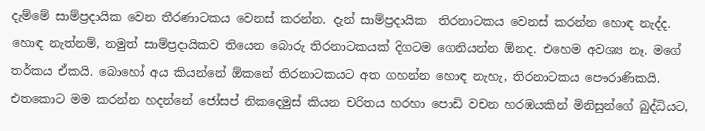දැම්මේ සාම්ප්‍රදායික වෙන තීරණාටකය වෙනස් කරන්න. දැන් සාම්ප්‍රදායික  තිරනාටකය වෙනස් කරන්න හොඳ නැද්ද. හොඳ නැත්නම්, නමුත් සාම්ප්‍රදායිකව තියෙන බොරු තිරනාටකයක් දිගටම ගෙනියන්න ඕනද. එහෙම අවශ්‍ය නෑ. මගේ තර්කය ඒකයි. බොහෝ අය කියන්නේ ඕකනේ තිරනාටකයට අත ගහන්න හොඳ නැහැ, තිරනාටකය පෞරාණිකයි.  එතකොට මම කරන්න හදන්නේ ජෝසප් නිකදෙමුස් කියන චරිතය හරහා පොඩි වචන හරඹයකින් මිනිසුන්ගේ බුද්ධියට,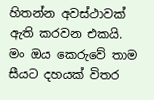හිතන්න අවස්ථාවක් ඇති කරවන එකයි. මං ඔය කෙරුවේ තාම සීයට දහයක් විතර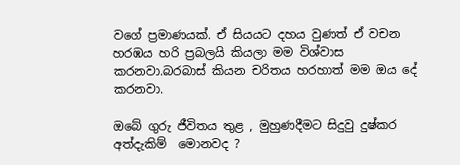වගේ ප්‍රමාණයක්. ඒ සියයට දහය වුණත් ඒ වචන හරඹය හරි ප්‍රබලයි කියලා මම විශ්වාස කරනවා.බරබාස් කියන චරිතය හරහාත් මම ඔය දේ කරනවා.

ඔබේ ගුරු ජීවිතය තුළ , මුහුණදීමට සිදුවු දුෂ්කර අත්දැකිම්  මොනවද ?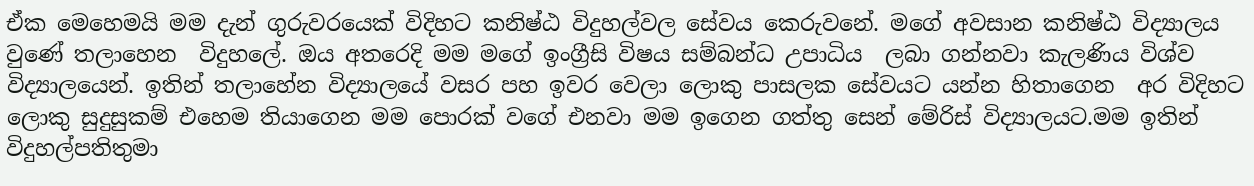ඒක මෙහෙමයි මම දැන් ගුරුවරයෙක් විදිහට කනිෂ්ඨ විදුහල්වල සේවය කෙරුවනේ. මගේ අවසාන කනිෂ්ඨ විද්‍යාලය වුණේ තලාහෙන  විදුහලේ. ඔය අතරෙදි මම මගේ ඉංග්‍රීසි විෂය සම්බන්ධ උපාධිය  ලබා ගන්නවා කැලණිය විශ්ව විද්‍යාලයෙන්. ඉතින් තලාහේන විද්‍යාලයේ වසර පහ ඉවර වෙලා ලොකු පාසලක සේවයට යන්න හිතාගෙන  අර විදිහට ලොකු සුදුසුකම් එහෙම තියාගෙන මම පොරක් වගේ එනවා මම ඉගෙන ගත්තු සෙන් මේරිස් විද්‍යාලයට.මම ඉතින් විදුහල්පතිතුමා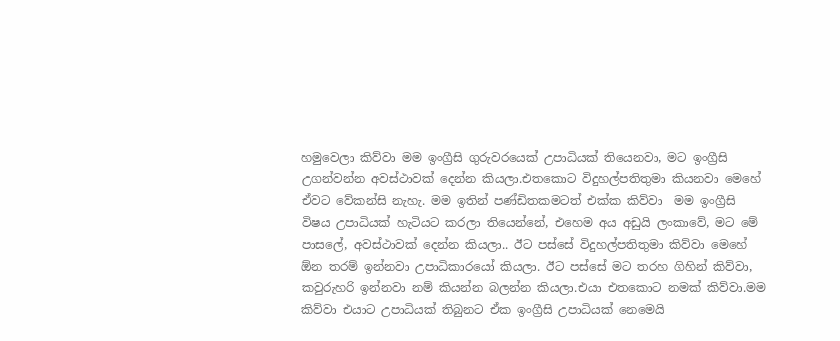හමුවෙලා කිව්වා මම ඉංග්‍රීසි ගුරුවරයෙක් උපාධියක් තියෙනවා, මට ඉංග්‍රීසි උගන්වන්න අවස්ථාවක් දෙන්න කියලා.එතකොට විදුහල්පතිතුමා කියනවා මෙහේ ඒවට වේකන්සි නැහැ. මම ඉතින් පණ්ඩිතකමටත් එක්ක කිව්වා  මම ඉංග්‍රීසි විෂය උපාධියක් හැටියට කරලා තියෙන්නේ, එහෙම අය අඩුයි ලංකාවේ, මට මේ පාසලේ, අවස්ථාවක් දෙන්න කියලා.. ඊට පස්සේ විදුහල්පතිතුමා කිව්වා මෙහේ ඕන තරම් ඉන්නවා උපාධිකාරයෝ කියලා. ඊට පස්සේ මට තරහ ගිහින් කිව්වා, කවුරුහරි ඉන්නවා නම් කියන්න බලන්න කියලා.එයා එතකොට නමක් කිව්වා.මම කිව්වා එයාට උපාධියක් තිබුනට ඒක ඉංග්‍රීසි උපාධියක් නෙමෙයි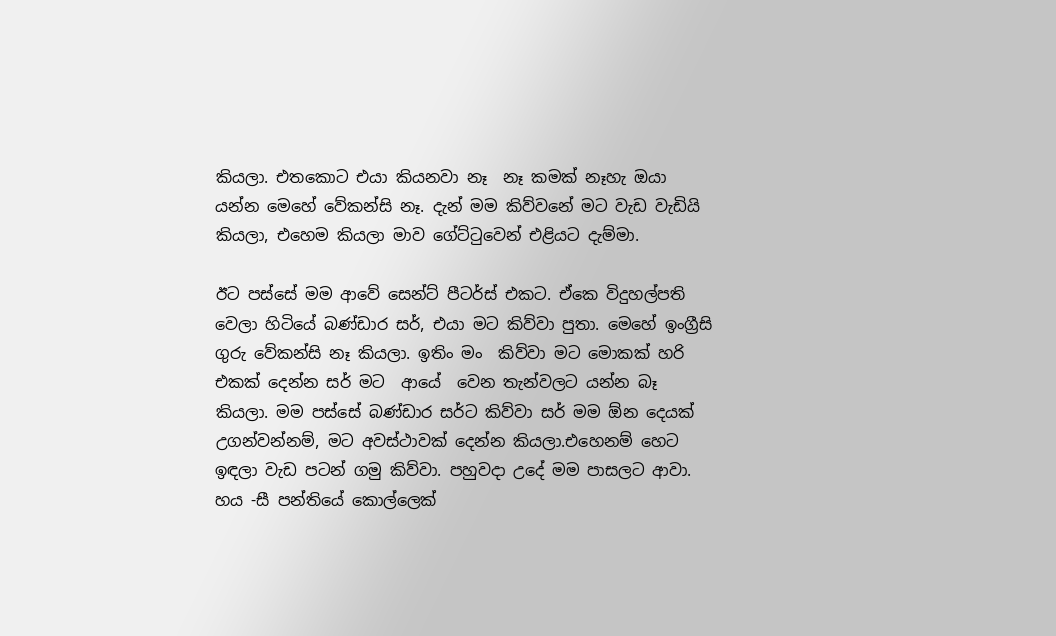කියලා. එතකොට එයා කියනවා නෑ  නෑ කමක් නෑහැ ඔයා යන්න මෙහේ වේකන්සි නෑ. දැන් මම කිව්වනේ මට වැඩ වැඩියි කියලා, එහෙම කියලා මාව ගේට්ටුවෙන් එළියට දැම්මා.

ඊට පස්සේ මම ආවේ සෙන්ට් පීටර්ස් එකට. ඒකෙ විදුහල්පති වෙලා හිටියේ බණ්ඩාර සර්, එයා මට කිව්වා පුතා. මෙහේ ඉංග්‍රීසි ගුරු වේකන්සි නෑ කියලා. ඉතිං මං  කිව්වා මට මොකක් හරි එකක් දෙන්න සර් මට  ආයේ  වෙන තැන්වලට යන්න බෑ කියලා. මම පස්සේ බණ්ඩාර සර්ට කිව්වා සර් මම ඕන දෙයක් උගන්වන්නම්, මට අවස්ථාවක් දෙන්න කියලා.එහෙනම් හෙට ඉඳලා වැඩ පටන් ගමු කිව්වා. පහුවදා උදේ මම පාසලට ආවා. හය -සී පන්තියේ කොල්ලෙක්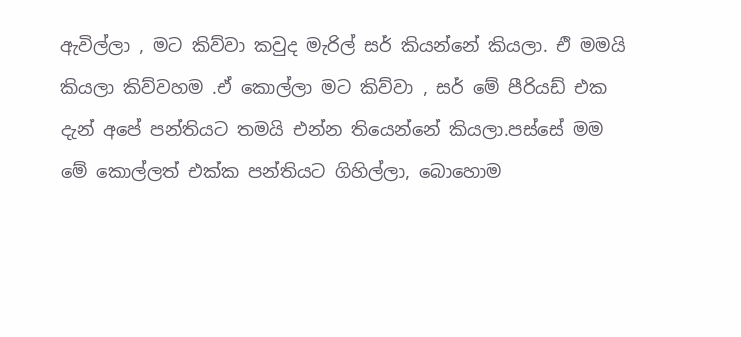ඇවිල්ලා , මට කිව්වා කවුද මැරිල් සර් කියන්නේ කියලා. එි මමයි කියලා කිව්වහම .ඒ කොල්ලා මට කිව්වා , සර් මේ පීරියඩ් එක දැන් අපේ පන්තියට තමයි එන්න තියෙන්නේ කියලා.පස්සේ මම මේ කොල්ලත් එක්ක පන්තියට ගිහිල්ලා, බොහොම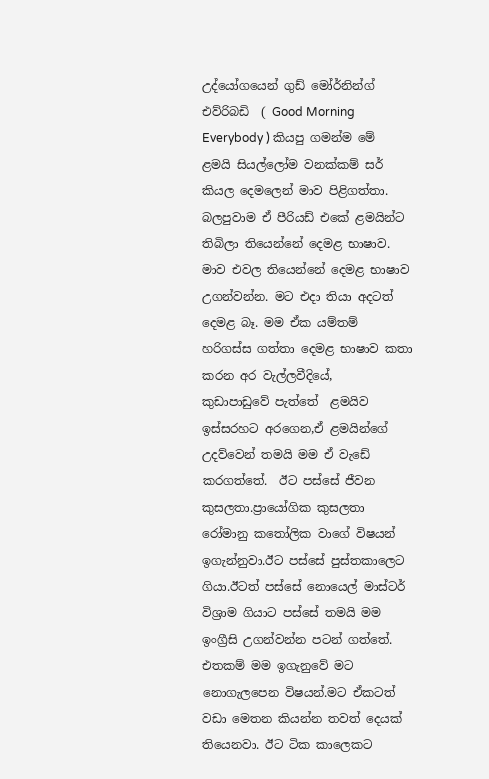උද්යෝගයෙන් ගුඩ් මෝර්නින්ග් එව්රිබඩි  ( Good Morning Everybody ) කියපු ගමන්ම මේ ළමයි සියල්ලෝම වනක්කම් සර් කියල දෙමලෙන් මාව පිළිගත්තා. බලපුවාම ඒ පීරියඩ් එකේ ළමයින්ට තිබිලා තියෙන්නේ දෙමළ භාෂාව. මාව එවල තියෙන්නේ දෙමළ භාෂාව උගන්වන්න. මට එදා තියා අදටත් දෙමළ බෑ. මම ඒක යම්තම් හරිගස්ස ගත්තා දෙමළ භාෂාව කතා කරන අර වැල්ලවීදියේ,   කුඩාපාඩුවේ පැත්තේ  ළමයිව ඉස්සරහට අරගෙන,ඒ ළමයින්ගේ උදව්වෙන් තමයි මම ඒ වැඩේ කරගත්තේ.  ඊට පස්සේ ජීවන කුසලතා.ප්‍රායෝගික කුසලතා රෝමානු කතෝලික වාගේ විෂයන් ඉගැන්නුවා.ඊට පස්සේ පුස්තකාලෙට ගියා.ඊටත් පස්සේ නොයෙල් මාස්ටර් විශ්‍රාම ගියාට පස්සේ තමයි මම ඉංග්‍රීසි උගන්වන්න පටන් ගත්තේ. එතකම් මම ඉගැනුවේ මට නොගැලපෙන විෂයන්.මට ඒකටත් වඩා මෙතන කියන්න තවත් දෙයක් තියෙනවා. ඊට ටික කාලෙකට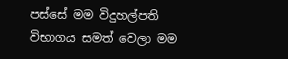පස්සේ මම විදුහල්පති විභාගය සමත් වෙලා මම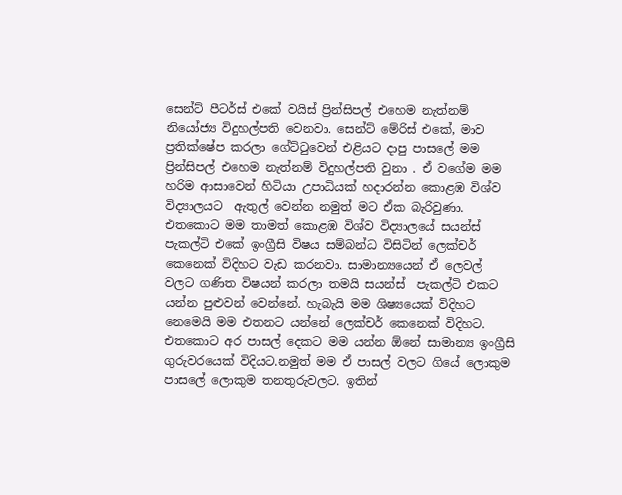සෙන්ට් පීටර්ස් එකේ වයිස් ප්‍රින්සිපල් එහෙම නැත්නම් නියෝජ්‍ය විදුහල්පති වෙනවා. සෙන්ට් මේරිස් එකේ, මාව ප්‍රතික්ෂේප කරලා ගේට්ටුවෙන් එළියට දාපු පාසලේ මම ප්‍රින්සිපල් එහෙම නැත්නම් විදුහල්පති වුනා . ඒ වගේම මම හරිම ආසාවෙන් හිටියා උපාධියක් හදාරන්න කොළඹ විශ්ව විද්‍යාලයට  ඇතුල් වෙන්න නමුත් මට ඒක බැරිවුණා. එතකොට මම තාමත් කොළඹ විශ්ව විද්‍යාලයේ සයන්ස් පැකල්ටි එකේ ඉංග්‍රීසි විෂය සම්බන්ධ විසිටින් ලෙක්චර් කෙනෙක් විදිහට වැඩ කරනවා. සාමාන්‍යයෙන් ඒ ලෙවල් වලට ගණිත විෂයන් කරලා තමයි සයන්ස්  පැකල්ටි එකට යන්න පුළුවන් වෙන්නේ. හැබැයි මම ශිෂ්‍යයෙක් විදිහට නෙමෙයි මම එතනට යන්නේ ලෙක්චර් කෙනෙක් විදිහට. එතකොට අර පාසල් දෙකට මම යන්න ඕනේ සාමාන්‍ය ඉංග්‍රීසි ගුරුවරයෙක් විදියට.නමුත් මම ඒ පාසල් වලට ගියේ ලොකුම පාසලේ ලොකුම තනතුරුවලට. ඉතින්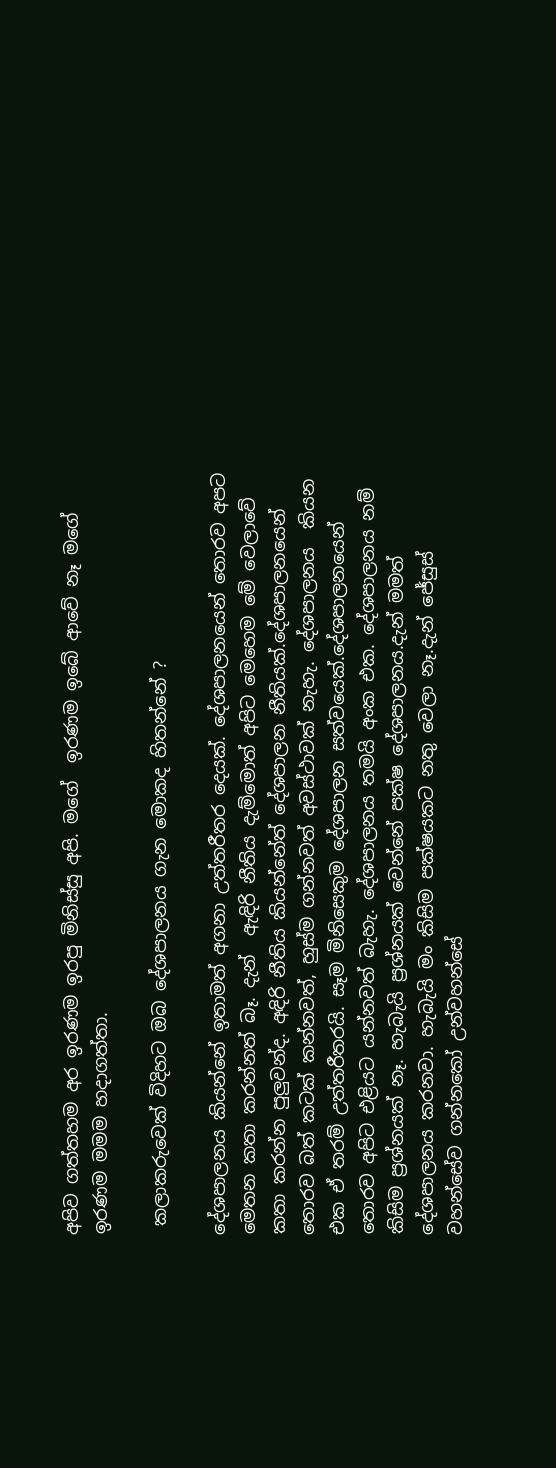අපිව ගත්තහම අර ඉරණම ඉරපු මිනිස්සු අපි. මගේ  ඉරණම ඉබේ ආවේ නෑ මගේ ඉරණම මමම හදාගත්තා.

 කලාකරුවෙක් විදිහට ඔබ දේශපාලනය ගැන මොකද හිතන්නේ ?

දේශපාලනය කියන්නේ ඉතාමත් අගනා උත්තරීතර දෙයක්. දේශපාලනයෙන් තොරව අපට මෙතන කතා කරන්නත් බෑ. දැන්  ඇඳිරි නීතිය දැම්මොත් අපිට මෙහෙම මේ වෙලාවේ කතා කරන්න පුලුවන්ද. අඳිරි නීතිය කියන්නේත් දේශපාලන නීතියක්.දේශපාලනයෙන් තොරව බත් කටක් කන්නවත්, හුස්ම ගන්නවත් අවස්ථාවක් නැහැ. දේශපාලනය  කියන එක ඒ තරම් උත්තරීතරයි. සෑම මිනිසෙකුම දේශපාලන සත්වයෙක්.දේශපාලනයෙන් තොරව අපිට එළියට යන්නවත් බැහැ. දේශපාලනය තමයි අංක එක. දේශපාලනය නම් කිසිම ප්‍රශ්නයක් නෑ. හැබැයි ප්‍රශ්නයක් වෙන්නේ පක්ෂ දේශපාලනය.දැන් මමත් දේශපාලනය කරනවා. හැබැයි මං කිසිම පක්ෂයකට නතු වෙලා නෑ.දැන් ජේසුස් වහන්සේව ගන්නකෝ උන්වහන්සේ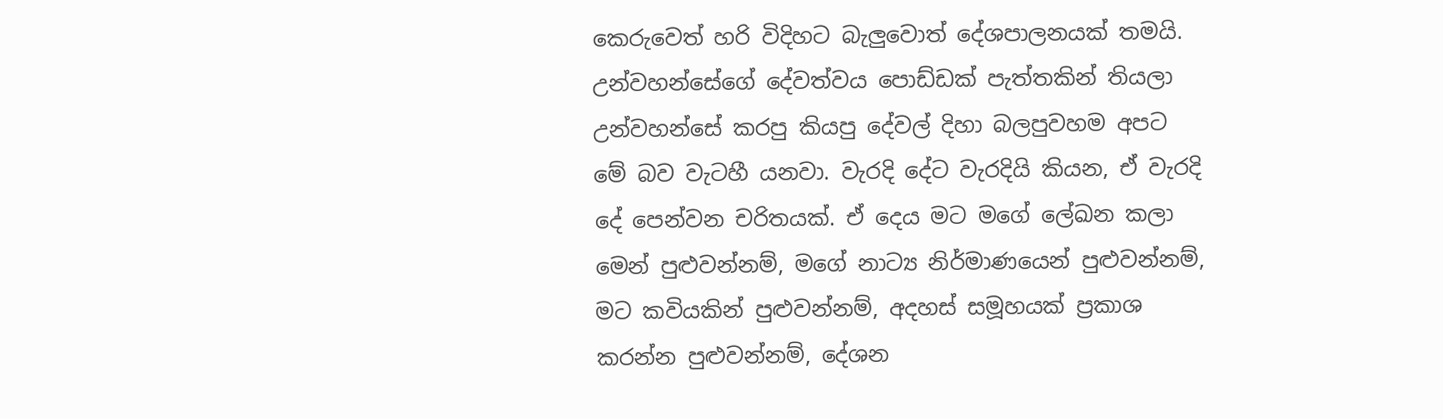කෙරුවෙත් හරි විදිහට බැලුවොත් දේශපාලනයක් තමයි. උන්වහන්සේගේ දේවත්වය පොඩ්ඩක් පැත්තකින් තියලා උන්වහන්සේ කරපු කියපු දේවල් දිහා බලපුවහම අපට මේ බව වැටහී යනවා. වැරදි දේට වැරදියි කියන, ඒ වැරදි දේ පෙන්වන චරිතයක්. ඒ දෙය මට මගේ ලේඛන කලා මෙන් පුළුවන්නම්, මගේ නාට්‍ය නිර්මාණයෙන් පුළුවන්නම්,  මට කවියකින් පුළුවන්නම්, අදහස් සමූහයක් ප්‍රකාශ කරන්න පුළුවන්නම්, දේශන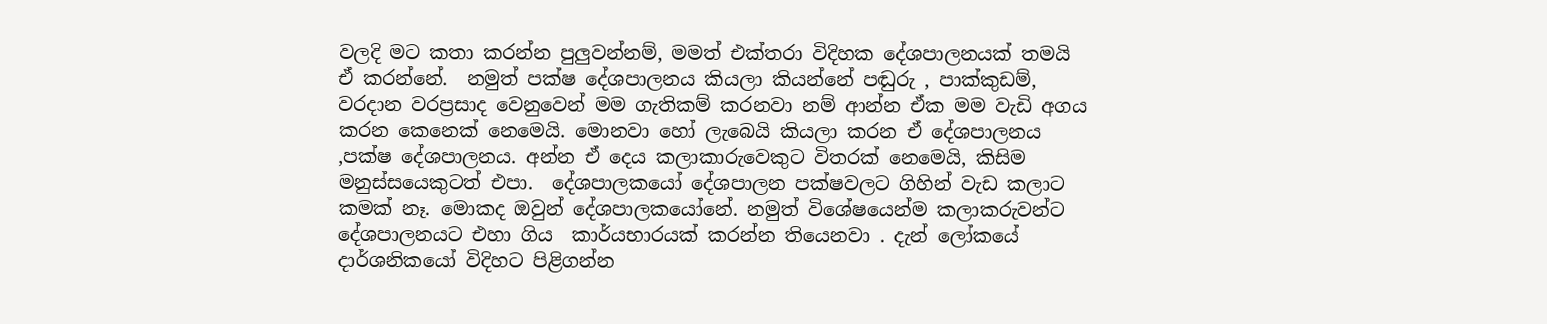වලදි මට කතා කරන්න පුලුවන්නම්, මමත් එක්තරා විදිහක දේශපාලනයක් තමයි ඒ කරන්නේ.  නමුත් පක්ෂ දේශපාලනය කියලා කියන්නේ පඬුරු , පාක්කුඩම්, වරදාන වරප්‍රසාද වෙනුවෙන් මම ගැතිකම් කරනවා නම් ආන්න ඒක මම වැඩි අගය කරන කෙනෙක් නෙමෙයි. මොනවා හෝ ලැබෙයි කියලා කරන ඒ දේශපාලනය ,පක්ෂ දේශපාලනය. අන්න ඒ දෙය කලාකාරුවෙකුට විතරක් නෙමෙයි, කිසිම මනුස්සයෙකුටත් එපා.  දේශපාලකයෝ දේශපාලන පක්ෂවලට ගිහින් වැඩ කලාට කමක් නෑ. මොකද ඔවුන් දේශපාලකයෝනේ. නමුත් විශේෂයෙන්ම කලාකරුවන්ට දේශපාලනයට එහා ගිය  කාර්යභාරයක් කරන්න තියෙනවා . දැන් ලෝකයේ දාර්ශනිකයෝ විදිහට පිළිගන්න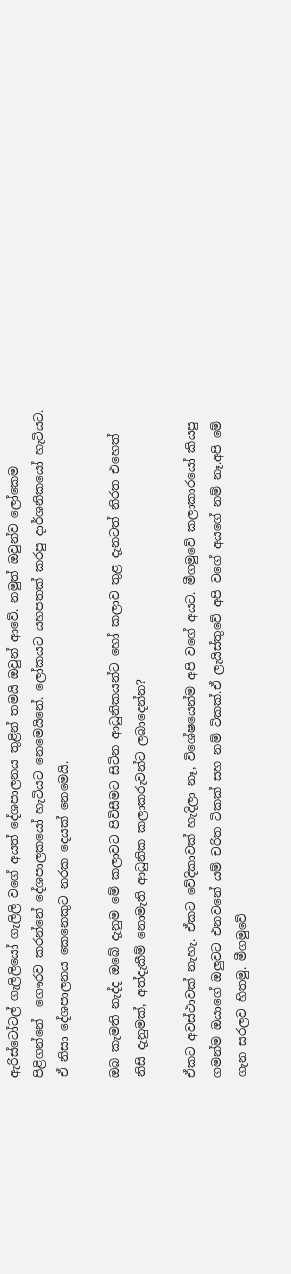ඇරිස්ටෝටල් ගැලිලියෝ ගැලිලි වගේ අයත් දේශපාලනය තුළින් තමයි ඔවුන් ආවේ. නමුත් ඔවුන්ව ලෝකෙම පිළිගන්නේ  ගෞරව කරන්නේ දේශපාලකයෝ හැටියට නෙමෙයිනේ. ලෝකයට යහපතක් කරපු දාර්ශනිකයෝ හැටියට.  ඒ නිසා දේශපාලනය කෙනෙකුට නරක දෙයක් නෙමෙයි.

ඔබ කැමති නැද්ද ඔබේ දැනුම මේ කලාවට පිවිසීමට සිටින ආධුනිකයන්ට හෝ කලාව තුළ දැනටත් නිරත එහෙත් නිසි දැනුමක්, අත්දැකීම් නොමැති ආධුනික කලාකරුවන්ට ලබාදෙන්න?

ඒකට අවස්ථාවක් නැහැ. ඒකට වේදිකාවක් හැදිලා නෑ, විශේෂයෙන්ම අපි වගේ අයට. මීගමුවේ කලාකාරයෝ කියපු ගමන්ම ඔයාගේ ඔලුවට එනවනේ යම් චරිත ටිකක් සහ නම් ටිකක්.ඒ ලැයිස්තුවේ අපි වගේ අයගේ නම් නෑ.අපි මේ ගැන සරලව හිතමු. මීගමුවේ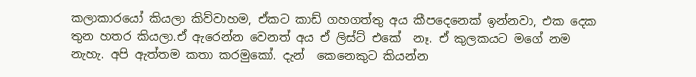කලාකාරයෝ කියලා කිව්වාහම, ඒකට කාඩ් ගහගත්තු අය කීපදෙනෙක් ඉන්නවා, එක දෙක තුන හතර කියලා.ඒ ඇරෙන්න වෙනත් අය ඒ ලිස්ට් එකේ  නෑ. ඒ කුලකයට මගේ නම නැහැ. අපි ඇත්තම කතා කරමුකෝ. දැන්  කෙනෙකුට කියන්න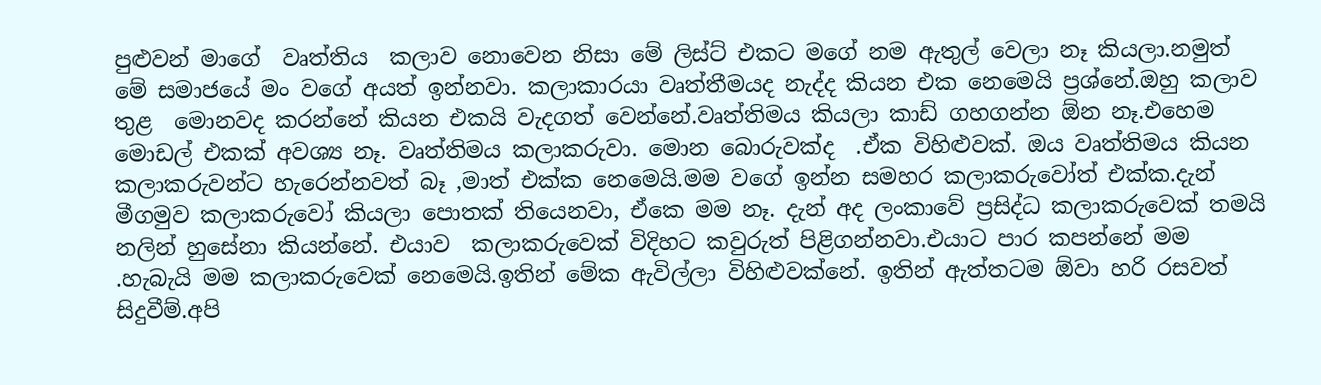පුළුවන් මාගේ  වෘත්තිය  කලාව නොවෙන නිසා මේ ලිස්ට් එකට මගේ නම ඇතුල් වෙලා නෑ කියලා.නමුත් මේ සමාජයේ මං වගේ අයත් ඉන්නවා. කලාකාරයා වෘත්තීමයද නැද්ද කියන එක නෙමෙයි ප්‍රශ්නේ.ඔහු කලාව තුළ  මොනවද කරන්නේ කියන එකයි වැදගත් වෙන්නේ.වෘත්තිමය කියලා කාඩ් ගහගන්න ඕන නෑ.එහෙම මොඩල් එකක් අවශ්‍ය නෑ. වෘත්තිමය කලාකරුවා. මොන බොරුවක්ද  .ඒක විහිළුවක්. ඔය වෘත්තිමය කියන කලාකරුවන්ට හැරෙන්නවත් බෑ ,මාත් එක්ක නෙමෙයි.මම වගේ ඉන්න සමහර කලාකරුවෝත් එක්ක.දැන් මීගමුව කලාකරුවෝ කියලා පොතක් තියෙනවා, ඒකෙ මම නෑ. දැන් අද ලංකාවේ ප්‍රසිද්ධ කලාකරුවෙක් තමයි නලින් හුසේනා කියන්නේ. එයාව  කලාකරුවෙක් විදිහට කවුරුත් පිළිගන්නවා.එයාට පාර කපන්නේ මම .හැබැයි මම කලාකරුවෙක් නෙමෙයි.ඉතින් මේක ඇවිල්ලා විහිළුවක්නේ. ඉතින් ඇත්තටම ඕවා හරි රසවත් සිදුවීම්.අපි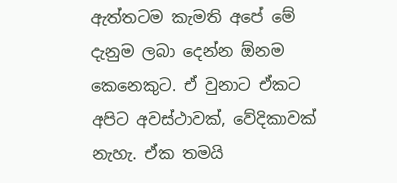ඇත්තටම කැමති අපේ මේ දැනුම ලබා දෙන්න ඕනම කෙනෙකුට. ඒ වුනාට ඒකට අපිට අවස්ථාවක්, වේදිකාවක් නැහැ. ඒක තමයි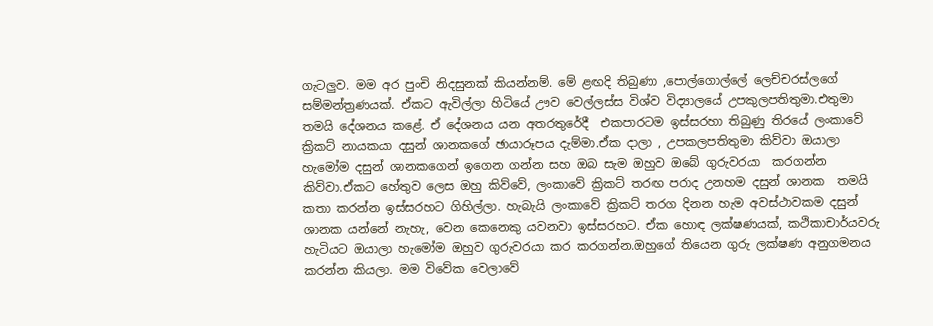ගැටලුව. මම අර පුංචි නිදසුනක් කියන්නම්. මේ ළඟදි තිබුණා ,පොල්ගොල්ලේ ලෙච්චරස්ලගේ සම්මන්ත්‍රණයක්. ඒකට ඇවිල්ලා හිටියේ ඌව වෙල්ලස්ස විශ්ව විද්‍යාලයේ උපකුලපතිතුමා.එතුමා තමයි දේශනය කළේ. ඒ දේශනය යන අතරතුරේදී  එකපාරටම ඉස්සරහා තිබුණු තිරයේ ලංකාවේ ක්‍රිකට් නායකයා දසුන් ශානකගේ ඡායාරූපය දැම්මා.ඒක දාලා , උපකලපතිතුමා කිව්වා ඔයාලා හැමෝම දසුන් ශානකගෙන් ඉගෙන ගන්න සහ ඔබ සැම ඔහුව ඔබේ ගුරුවරයා  කරගන්න කිව්වා.ඒකට හේතුව ලෙස ඔහු කිව්වේ, ලංකාවේ ක්‍රිකට් තරඟ පරාද උනහම දසුන් ශානක  තමයි කතා කරන්න ඉස්සරහට ගිහිල්ලා. හැබැයි ලංකාවේ ක්‍රිකට් තරග දිනන හැම අවස්ථාවකම දසුන් ශානක යන්නේ නැහැ, වෙන කෙනෙකු යවනවා ඉස්සරහට. ඒක හොඳ ලක්ෂණයක්, කථිකාචාර්යවරු හැටියට ඔයාලා හැමෝම ඔහුව ගුරුවරයා කර කරගන්න.ඔහුගේ තියෙන ගුරු ලක්ෂණ අනුගමනය කරන්න කියලා. මම විවේක වෙලාවේ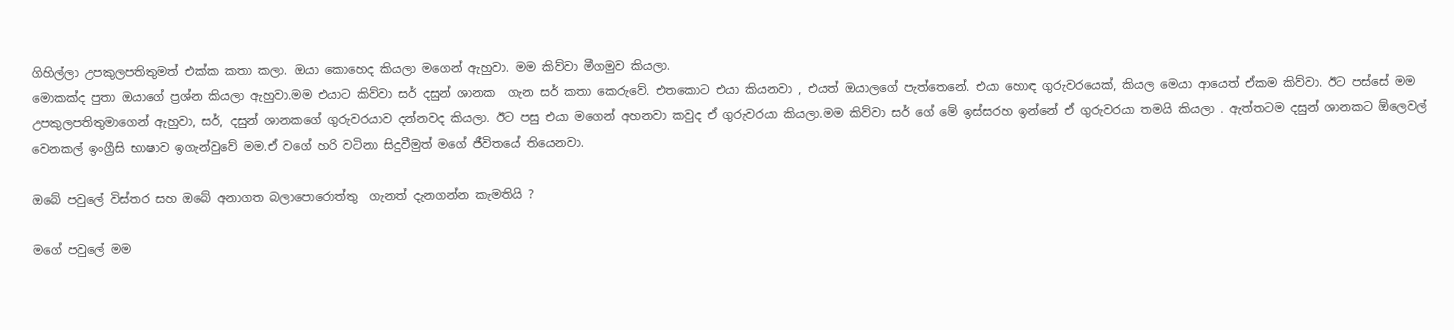ගිහිල්ලා උපකුලපතිතුමත් එක්ක කතා කලා. ඔයා කොහෙද කියලා මගෙන් ඇහුවා. මම කිව්වා මීගමුව කියලා.
මොකක්ද පුතා ඔයාගේ ප්‍රශ්න කියලා ඇහුවා.මම එයාට කිව්වා සර් දසුන් ශානක  ගැන සර් කතා කෙරුවේ. එතකොට එයා කියනවා , එයත් ඔයාලගේ පැත්තෙනේ. එයා හොඳ ගුරුවරයෙක්, කියල මෙයා ආයෙත් ඒකම කිව්වා. ඊට පස්සේ මම උපකුලපතිතුමාගෙන් ඇහුවා, සර්, දසුන් ශානකගේ ගුරුවරයාව දන්නවද කියලා. ඊට පසු එයා මගෙන් අහනවා කවුද ඒ ගුරුවරයා කියලා.මම කිව්වා සර් ගේ මේ ඉස්සරහ ඉන්නේ ඒ ගුරුවරයා තමයි කියලා . ඇත්තටම දසුන් ශානකට ඕලෙවල් වෙනකල් ඉංග්‍රීසි භාෂාව ඉගැන්වුවේ මම.ඒ වගේ හරි වටිනා සිදුවීමුත් මගේ ජීවිතයේ තියෙනවා.

ඔබේ පවුලේ විස්තර සහ ඔබේ අනාගත බලාපොරොත්තු  ගැනත් දැනගන්න කැමතියි ?

මගේ පවුලේ මම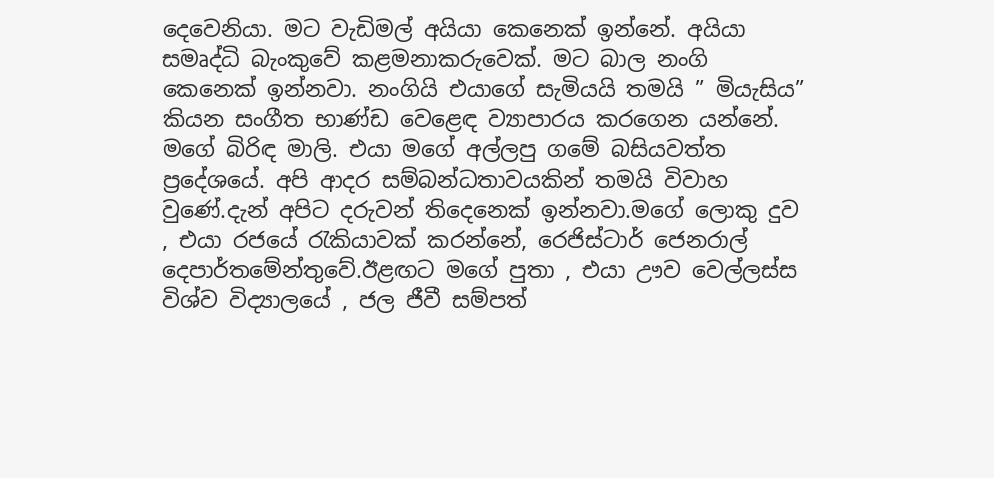දෙවෙනියා. මට වැඩිමල් අයියා කෙනෙක් ඉන්නේ. අයියා සමෘද්ධි බැංකුවේ කළමනාකරුවෙක්. මට බාල නංගි කෙනෙක් ඉන්නවා. නංගියි එයාගේ සැමියයි තමයි ” මියැසිය” කියන සංගීත භාණ්ඩ වෙළෙඳ ව්‍යාපාරය කරගෙන යන්නේ.  මගේ බිරිඳ මාලි. එයා මගේ අල්ලපු ගමේ බසියවත්ත ප්‍රදේශයේ. අපි ආදර සම්බන්ධතාවයකින් තමයි විවාහ වුණේ.දැන් අපිට දරුවන් තිදෙනෙක් ඉන්නවා.මගේ ලොකු දුව  , එයා රජයේ රැකියාවක් කරන්නේ, රෙජිස්ටාර් ජෙනරාල් දෙපාර්තමේන්තුවේ.ඊළඟට මගේ පුතා , එයා ඌව වෙල්ලස්ස විශ්ව විද්‍යාලයේ , ජල ජීවී සම්පත්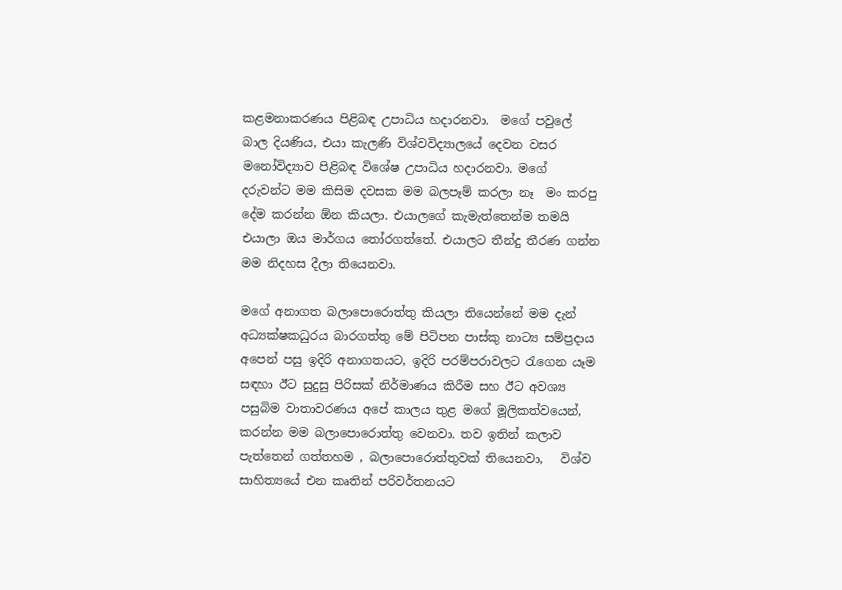කළමනාකරණය පිළිබඳ උපාධිය හදාරනවා.  මගේ පවුලේ බාල දියණිය, එයා කැලණි විශ්වවිද්‍යාලයේ දෙවන වසර මනෝවිද්‍යාව පිළිබඳ විශේෂ උපාධිය හදාරනවා. මගේ දරුවන්ට මම කිසිම දවසක මම බලපෑම් කරලා නෑ  මං කරපු දේම කරන්න ඕන කියලා. එයාලගේ කැමැත්තෙන්ම තමයි එයාලා ඔය මාර්ගය තෝරගත්තේ. එයාලට තීන්දු තීරණ ගන්න මම නිදහස දීලා තියෙනවා.

මගේ අනාගත බලාපොරොත්තු කියලා තියෙන්නේ මම දැන් අධ්‍යක්ෂකධුරය බාරගත්තු මේ පිටිපන පාස්කු නාට්‍ය සම්ප්‍රදාය අපෙන් පසු ඉදිරි අනාගතයට, ඉදිරි පරම්පරාවලට රැගෙන යෑම සඳහා ඊට සුදුසු පිරිසක් නිර්මාණය කිරීම සහ ඊට අවශ්‍ය පසුබිම වාතාවරණය අපේ කාලය තුළ මගේ මූලිකත්වයෙන්, කරන්න මම බලාපොරොත්තු වෙනවා. තව ඉතින් කලාව පැත්තෙන් ගත්තහම , බලාපොරොත්තුවක් තියෙනවා,   විශ්ව සාහිත්‍යයේ එන කෘතින් පරිවර්තනයට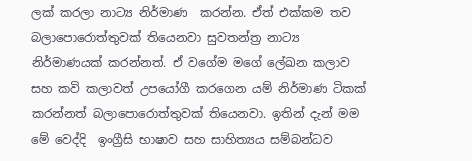ලක් කරලා නාට්‍ය නිර්මාණ  කරන්න. ඒත් එක්කම තව බලාපොරොත්තුවක් තියෙනවා සුවතන්ත්‍ර නාට්‍ය නිර්මාණයක් කරන්නත්. ඒ වගේම මගේ ලේඛන කලාව සහ කවි කලාවත් උපයෝගී කරගෙන යම් නිර්මාණ ටිකක් කරන්නත් බලාපොරොත්තුවක් තියෙනවා. ඉතින් දැන් මම මේ වෙද්දි  ඉංග්‍රීසි භාෂාව සහ සාහිත්‍යය සම්බන්ධව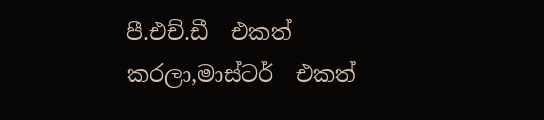පී.එච්.ඩී  එකත් කරලා,මාස්ටර්  එකත්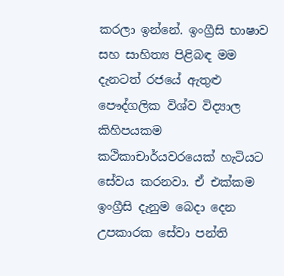කරලා ඉන්නේ. ඉංග්‍රීසි භාෂාව සහ සාහිත්‍ය පිළිබඳ මම දැනටත් රජයේ ඇතුළු පෞද්ගලික විශ්ව විද්‍යාල කිහිපයකම කථිකාචාර්යවරයෙක් හැටියට සේවය කරනවා. ඒ එක්කම ඉංග්‍රීසි දැනුම බෙදා දෙන උපකාරක සේවා පන්ති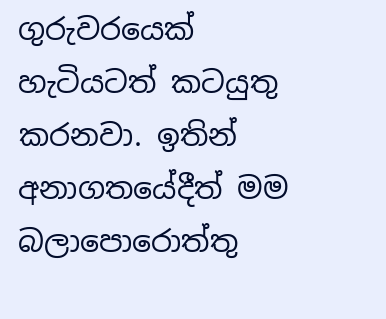ගුරුවරයෙක් හැටියටත් කටයුතු කරනවා. ඉතින් අනාගතයේදීත් මම බලාපොරොත්තු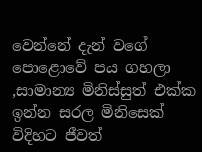වෙන්නේ දැන් වගේ පොළොවේ පය ගහලා ,සාමාන්‍ය මිනිස්සුත් එක්ක ඉන්න සරල මිනිසෙක් විදිහට ජීවත්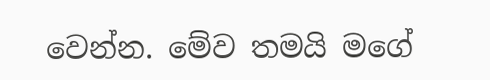වෙන්න. මේව තමයි මගේ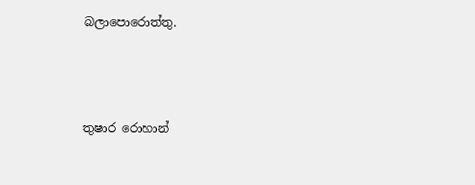බලාපොරොත්තු.



තුෂාර රොහාන්